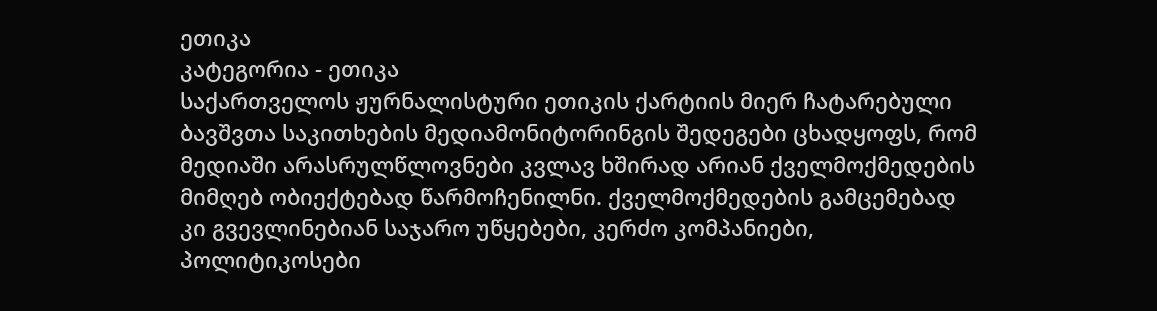ეთიკა
კატეგორია - ეთიკა
საქართველოს ჟურნალისტური ეთიკის ქარტიის მიერ ჩატარებული ბავშვთა საკითხების მედიამონიტორინგის შედეგები ცხადყოფს, რომ მედიაში არასრულწლოვნები კვლავ ხშირად არიან ქველმოქმედების მიმღებ ობიექტებად წარმოჩენილნი. ქველმოქმედების გამცემებად კი გვევლინებიან საჯარო უწყებები, კერძო კომპანიები, პოლიტიკოსები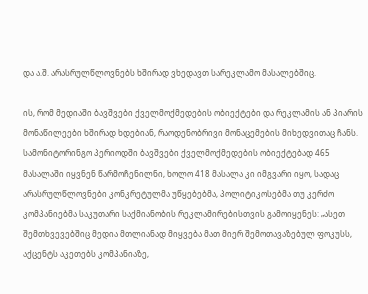და ა.შ. არასრულწლოვნებს ხშირად ვხედავთ სარეკლამო მასალებშიც.

ის, რომ მედიაში ბავშვები ქველმოქმედების ობიექტები და რეკლამის ან პიარის მონაწილეები ხშირად ხდებიან, რაოდენობრივი მონაცემების მიხედვითაც ჩანს. სამონიტორინგო პერიოდში ბავშვები ქველმოქმედების ობიექტებად 465 მასალაში იყვნენ წარმოჩენილნი, ხოლო 418 მასალა კი იმგვარი იყო, სადაც არასრულწლოვნები კონკრეტულმა უწყებებმა, პოლიტიკოსებმა თუ კერძო კომპანიებმა საკუთარი საქმიანობის რეკლამირებისთვის გამოიყენეს: „ასეთ შემთხვევებშიც მედია მთლიანად მიყვება მათ მიერ შემოთავაზებულ ფოკუსს, აქცენტს აკეთებს კომპანიაზე,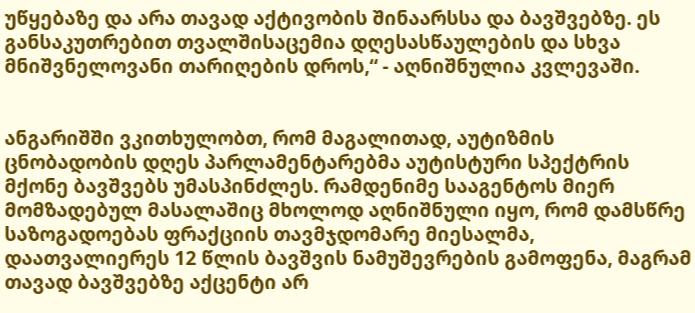უწყებაზე და არა თავად აქტივობის შინაარსსა და ბავშვებზე. ეს განსაკუთრებით თვალშისაცემია დღესასწაულების და სხვა მნიშვნელოვანი თარიღების დროს,“ - აღნიშნულია კვლევაში.


ანგარიშში ვკითხულობთ, რომ მაგალითად, აუტიზმის ცნობადობის დღეს პარლამენტარებმა აუტისტური სპექტრის მქონე ბავშვებს უმასპინძლეს. რამდენიმე სააგენტოს მიერ მომზადებულ მასალაშიც მხოლოდ აღნიშნული იყო, რომ დამსწრე საზოგადოებას ფრაქციის თავმჯდომარე მიესალმა, დაათვალიერეს 12 წლის ბავშვის ნამუშევრების გამოფენა, მაგრამ თავად ბავშვებზე აქცენტი არ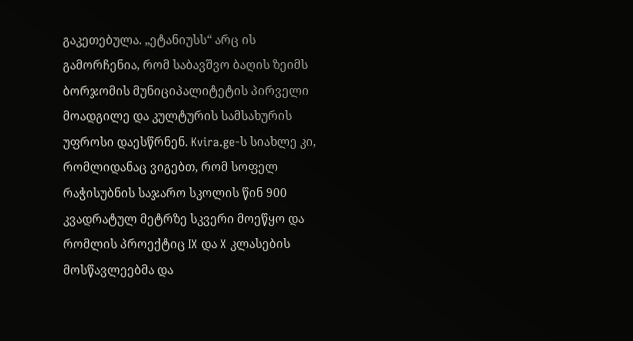გაკეთებულა. „ეტანიუსს“ არც ის გამორჩენია, რომ საბავშვო ბაღის ზეიმს ბორჯომის მუნიციპალიტეტის პირველი მოადგილე და კულტურის სამსახურის უფროსი დაესწრნენ. Kvira.ge-ს სიახლე კი, რომლიდანაც ვიგებთ, რომ სოფელ რაჭისუბნის საჯარო სკოლის წინ 900 კვადრატულ მეტრზე სკვერი მოეწყო და რომლის პროექტიც IX და X კლასების მოსწავლეებმა და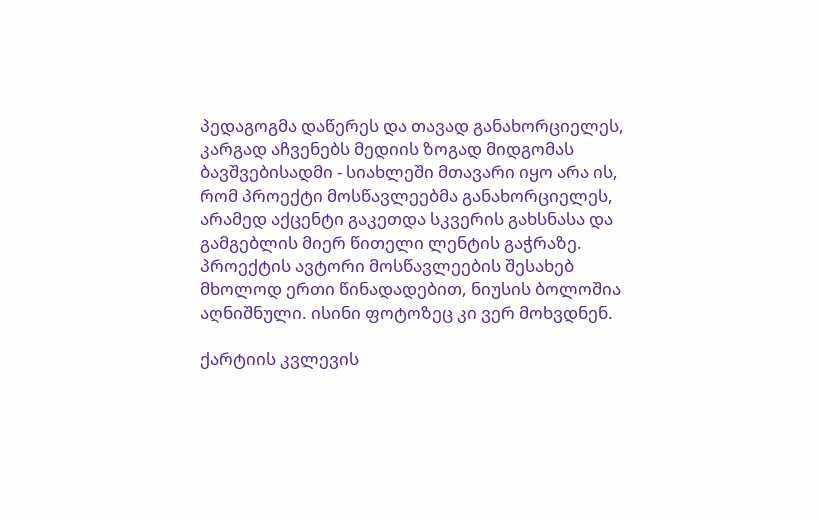პედაგოგმა დაწერეს და თავად განახორციელეს, კარგად აჩვენებს მედიის ზოგად მიდგომას ბავშვებისადმი - სიახლეში მთავარი იყო არა ის, რომ პროექტი მოსწავლეებმა განახორციელეს, არამედ აქცენტი გაკეთდა სკვერის გახსნასა და გამგებლის მიერ წითელი ლენტის გაჭრაზე. პროექტის ავტორი მოსწავლეების შესახებ მხოლოდ ერთი წინადადებით, ნიუსის ბოლოშია აღნიშნული. ისინი ფოტოზეც კი ვერ მოხვდნენ.

ქარტიის კვლევის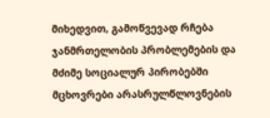მიხედვით, გამოწვევად რჩება ჯანმრთელობის პრობლემების და მძიმე სოციალურ პირობებში მცხოვრები არასრულწლოვნების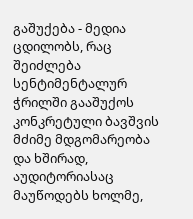გაშუქება - მედია ცდილობს, რაც შეიძლება სენტიმენტალურ ჭრილში გააშუქოს კონკრეტული ბავშვის მძიმე მდგომარეობა და ხშირად, აუდიტორიასაც მაუწოდებს ხოლმე,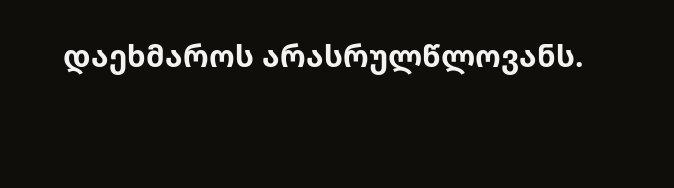დაეხმაროს არასრულწლოვანს.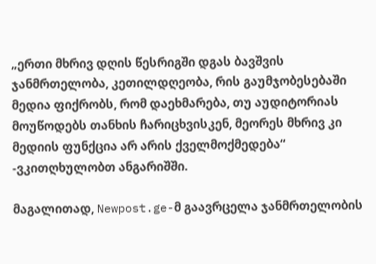„ერთი მხრივ დღის წესრიგში დგას ბავშვის ჯანმრთელობა, კეთილდღეობა, რის გაუმჯობესებაში მედია ფიქრობს, რომ დაეხმარება, თუ აუდიტორიას მოუწოდებს თანხის ჩარიცხვისკენ, მეორეს მხრივ კი მედიის ფუნქცია არ არის ქველმოქმედება“ -ვკითღხულობთ ანგარიშში.

მაგალითად, Newpost.ge-მ გაავრცელა ჯანმრთელობის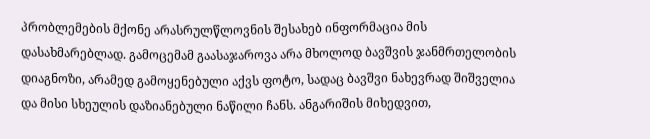პრობლემების მქონე არასრულწლოვნის შესახებ ინფორმაცია მის დასახმარებლად. გამოცემამ გაასაჯაროვა არა მხოლოდ ბავშვის ჯანმრთელობის დიაგნოზი, არამედ გამოყენებული აქვს ფოტო, სადაც ბავშვი ნახევრად შიშველია და მისი სხეულის დაზიანებული ნაწილი ჩანს. ანგარიშის მიხედვით,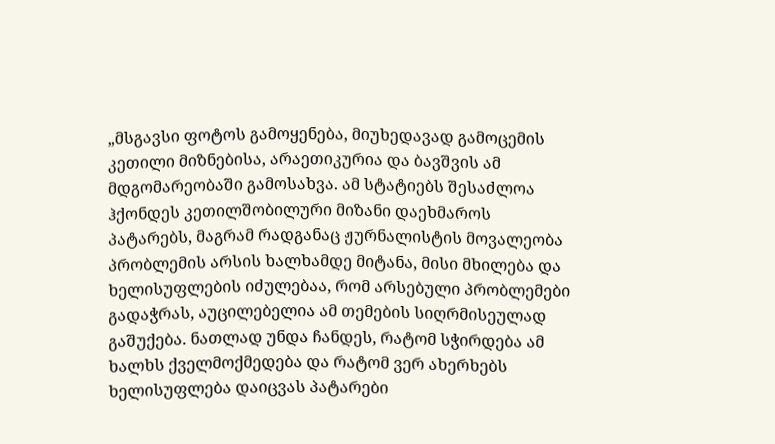„მსგავსი ფოტოს გამოყენება, მიუხედავად გამოცემის კეთილი მიზნებისა, არაეთიკურია და ბავშვის ამ მდგომარეობაში გამოსახვა. ამ სტატიებს შესაძლოა ჰქონდეს კეთილშობილური მიზანი დაეხმაროს პატარებს, მაგრამ რადგანაც ჟურნალისტის მოვალეობა პრობლემის არსის ხალხამდე მიტანა, მისი მხილება და ხელისუფლების იძულებაა, რომ არსებული პრობლემები გადაჭრას, აუცილებელია ამ თემების სიღრმისეულად გაშუქება. ნათლად უნდა ჩანდეს, რატომ სჭირდება ამ ხალხს ქველმოქმედება და რატომ ვერ ახერხებს ხელისუფლება დაიცვას პატარები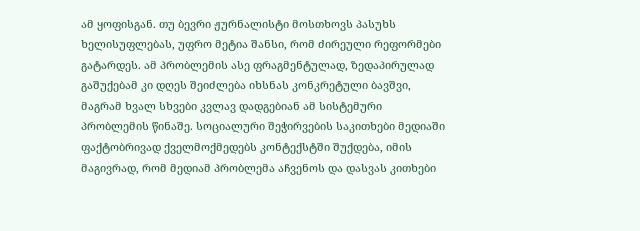ამ ყოფისგან. თუ ბევრი ჟურნალისტი მოსთხოვს პასუხს ხელისუფლებას, უფრო მეტია შანსი, რომ ძირეული რეფორმები გატარდეს. ამ პრობლემის ასე ფრაგმენტულად, ზედაპირულად გაშუქებამ კი დღეს შეიძლება იხსნას კონკრეტული ბავშვი, მაგრამ ხვალ სხვები კვლავ დადგებიან ამ სისტემური პრობლემის წინაშე. სოციალური შეჭირვების საკითხები მედიაში ფაქტობრივად ქველმოქმედებს კონტექსტში შუქდება, იმის მაგივრად, რომ მედიამ პრობლემა აჩვენოს და დასვას კითხები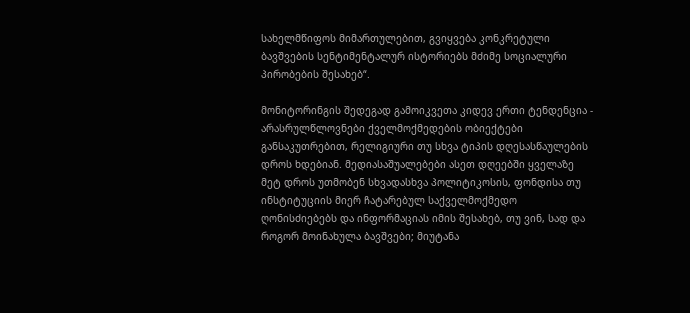სახელმწიფოს მიმართულებით, გვიყვება კონკრეტული ბავშვების სენტიმენტალურ ისტორიებს მძიმე სოციალური პირობების შესახებ“.

მონიტორინგის შედეგად გამოიკვეთა კიდევ ერთი ტენდენცია - არასრულწლოვნები ქველმოქმედების ობიექტები განსაკუთრებით, რელიგიური თუ სხვა ტიპის დღესასწაულების დროს ხდებიან. მედიასაშუალებები ასეთ დღეებში ყველაზე მეტ დროს უთმობენ სხვადასხვა პოლიტიკოსის, ფონდისა თუ ინსტიტუციის მიერ ჩატარებულ საქველმოქმედო ღონისძიებებს და ინფორმაციას იმის შესახებ, თუ ვინ, სად და როგორ მოინახულა ბავშვები; მიუტანა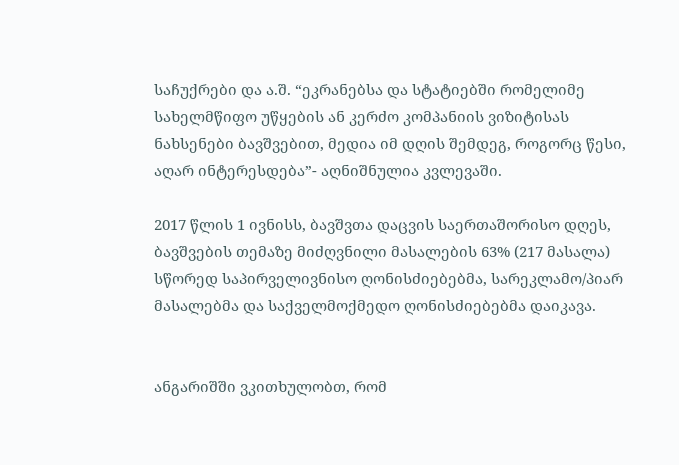საჩუქრები და ა.შ. “ეკრანებსა და სტატიებში რომელიმე სახელმწიფო უწყების ან კერძო კომპანიის ვიზიტისას ნახსენები ბავშვებით, მედია იმ დღის შემდეგ, როგორც წესი, აღარ ინტერესდება”- აღნიშნულია კვლევაში.

2017 წლის 1 ივნისს, ბავშვთა დაცვის საერთაშორისო დღეს, ბავშვების თემაზე მიძღვნილი მასალების 63% (217 მასალა) სწორედ საპირველივნისო ღონისძიებებმა, სარეკლამო/პიარ მასალებმა და საქველმოქმედო ღონისძიებებმა დაიკავა.


ანგარიშში ვკითხულობთ, რომ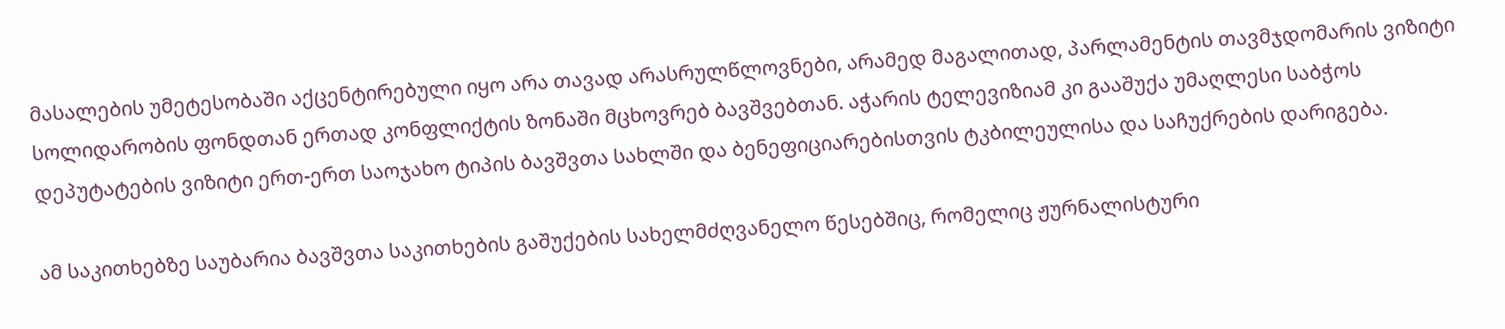მასალების უმეტესობაში აქცენტირებული იყო არა თავად არასრულწლოვნები, არამედ მაგალითად, პარლამენტის თავმჯდომარის ვიზიტი სოლიდარობის ფონდთან ერთად კონფლიქტის ზონაში მცხოვრებ ბავშვებთან. აჭარის ტელევიზიამ კი გააშუქა უმაღლესი საბჭოს დეპუტატების ვიზიტი ერთ-ერთ საოჯახო ტიპის ბავშვთა სახლში და ბენეფიციარებისთვის ტკბილეულისა და საჩუქრების დარიგება.

ამ საკითხებზე საუბარია ბავშვთა საკითხების გაშუქების სახელმძღვანელო წესებშიც, რომელიც ჟურნალისტური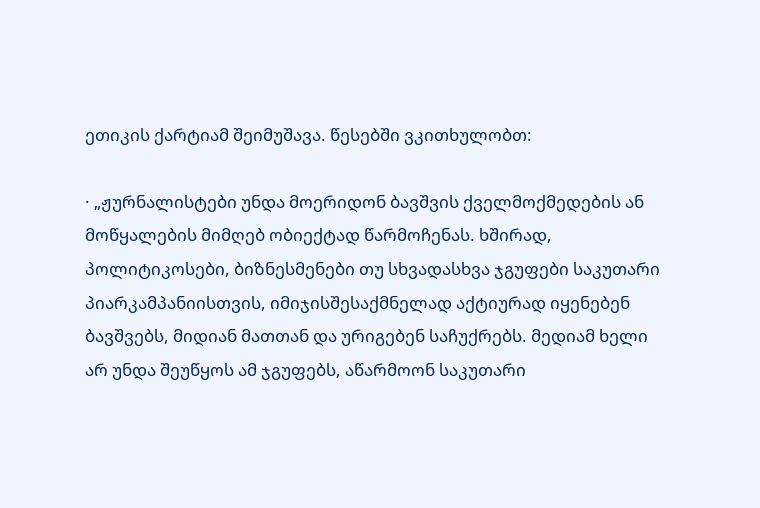ეთიკის ქარტიამ შეიმუშავა. წესებში ვკითხულობთ:

· „ჟურნალისტები უნდა მოერიდონ ბავშვის ქველმოქმედების ან მოწყალების მიმღებ ობიექტად წარმოჩენას. ხშირად, პოლიტიკოსები, ბიზნესმენები თუ სხვადასხვა ჯგუფები საკუთარი პიარკამპანიისთვის, იმიჯისშესაქმნელად აქტიურად იყენებენ ბავშვებს, მიდიან მათთან და ურიგებენ საჩუქრებს. მედიამ ხელი არ უნდა შეუწყოს ამ ჯგუფებს, აწარმოონ საკუთარი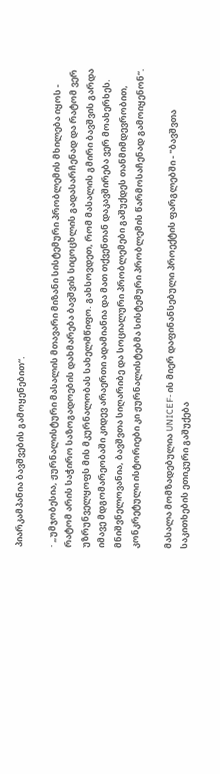პიარკამპანია ბავშვების გამოყენებით“.

· „უმჯობესია, ჟურნალისტური მასალის მთავარი მიზანი სისტემური პრობლემის მხილება იყოს - რატომ არის საჭირო საზოგადოების დახმარება ბავშვის სიცოცხლის გადასარჩენად და რატომ ვერ უზრუნველყოფს მის მკურნალობას სახელმწიფო. გახსოვდეთ, რომ მასალის გმირი ბავშვის გარდა იმავე მდგომარეობაში კიდევ არაერთი ადამიანია და მათ თქვენთან დაკავშირება ვერ მოახერხეს. მნიშვნელოვანია, ბავშვთა სიღარიბე და სოციალური პრობლემები გაშუქდეს თანმიმდევრობით, კონკრეტული ისტორიები კი ჟურნალისტებმა სისტემური პრობლემის წარმოსაჩენად გამოიყენონ“.

მასალა მომზადებულია UNICEF- ის მიერ დაფინანსებული პროექტის ფარგლებში - "ბავშვთა საკითხების ეთიკური გაშუქება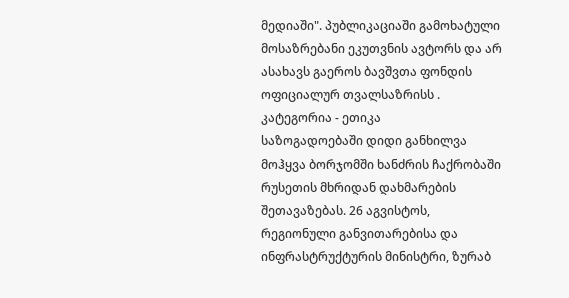მედიაში". პუბლიკაციაში გამოხატული მოსაზრებანი ეკუთვნის ავტორს და არ ასახავს გაეროს ბავშვთა ფონდის ოფიციალურ თვალსაზრისს .
კატეგორია - ეთიკა
საზოგადოებაში დიდი განხილვა მოჰყვა ბორჯომში ხანძრის ჩაქრობაში რუსეთის მხრიდან დახმარების შეთავაზებას. 26 აგვისტოს, რეგიონული განვითარებისა და ინფრასტრუქტურის მინისტრი, ზურაბ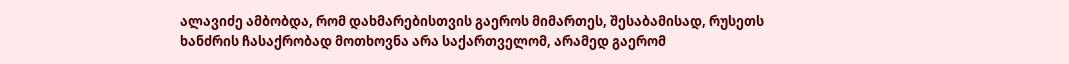ალავიძე ამბობდა, რომ დახმარებისთვის გაეროს მიმართეს, შესაბამისად, რუსეთს ხანძრის ჩასაქრობად მოთხოვნა არა საქართველომ, არამედ გაერომ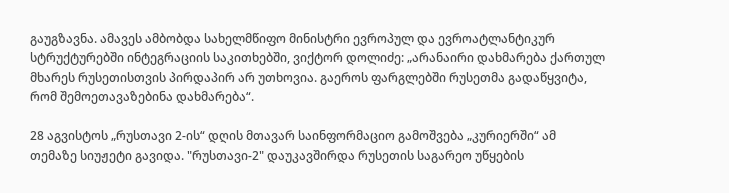გაუგზავნა. ამავეს ამბობდა სახელმწიფო მინისტრი ევროპულ და ევროატლანტიკურ სტრუქტურებში ინტეგრაციის საკითხებში, ვიქტორ დოლიძე: „არანაირი დახმარება ქართულ მხარეს რუსეთისთვის პირდაპირ არ უთხოვია. გაეროს ფარგლებში რუსეთმა გადაწყვიტა, რომ შემოეთავაზებინა დახმარება“.

28 აგვისტოს „რუსთავი 2-ის“ დღის მთავარ საინფორმაციო გამოშვება „კურიერში“ ამ თემაზე სიუჟეტი გავიდა. "რუსთავი-2" დაუკავშირდა რუსეთის საგარეო უწყების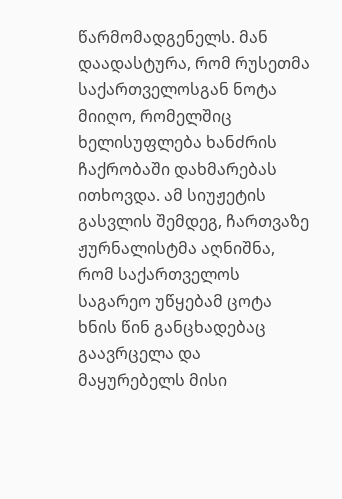წარმომადგენელს. მან დაადასტურა, რომ რუსეთმა საქართველოსგან ნოტა მიიღო, რომელშიც ხელისუფლება ხანძრის ჩაქრობაში დახმარებას ითხოვდა. ამ სიუჟეტის გასვლის შემდეგ, ჩართვაზე ჟურნალისტმა აღნიშნა, რომ საქართველოს საგარეო უწყებამ ცოტა ხნის წინ განცხადებაც გაავრცელა და მაყურებელს მისი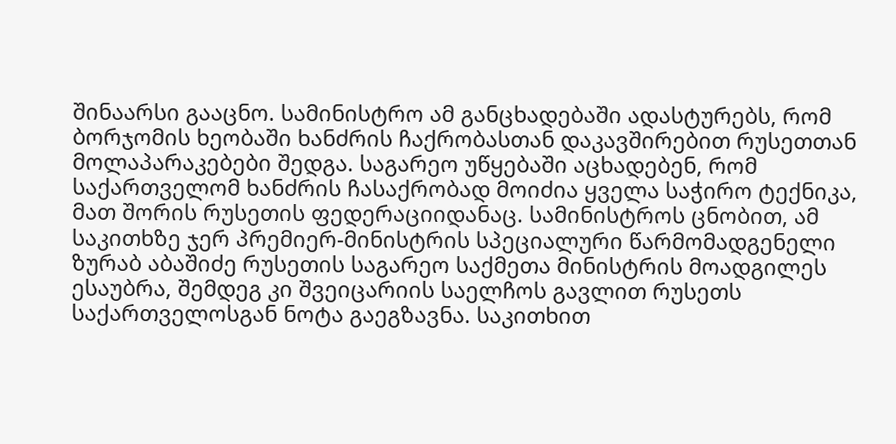შინაარსი გააცნო. სამინისტრო ამ განცხადებაში ადასტურებს, რომ ბორჯომის ხეობაში ხანძრის ჩაქრობასთან დაკავშირებით რუსეთთან მოლაპარაკებები შედგა. საგარეო უწყებაში აცხადებენ, რომ საქართველომ ხანძრის ჩასაქრობად მოიძია ყველა საჭირო ტექნიკა, მათ შორის რუსეთის ფედერაციიდანაც. სამინისტროს ცნობით, ამ საკითხზე ჯერ პრემიერ-მინისტრის სპეციალური წარმომადგენელი ზურაბ აბაშიძე რუსეთის საგარეო საქმეთა მინისტრის მოადგილეს ესაუბრა, შემდეგ კი შვეიცარიის საელჩოს გავლით რუსეთს საქართველოსგან ნოტა გაეგზავნა. საკითხით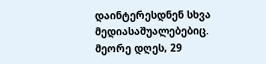დაინტერესდნენ სხვა მედიასაშუალებებიც. მეორე დღეს, 29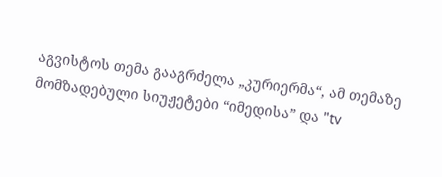აგვისტოს თემა გააგრძელა „კურიერმა“, ამ თემაზე მომზადებული სიუჟეტები “იმედისა” და "tv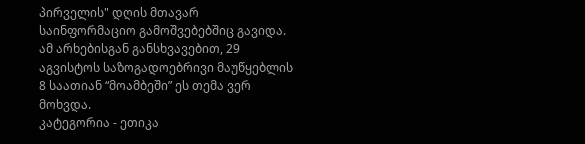პირველის" დღის მთავარ საინფორმაციო გამოშვებებშიც გავიდა. ამ არხებისგან განსხვავებით, 29 აგვისტოს საზოგადოებრივი მაუწყებლის 8 საათიან “მოამბეში” ეს თემა ვერ მოხვდა.
კატეგორია - ეთიკა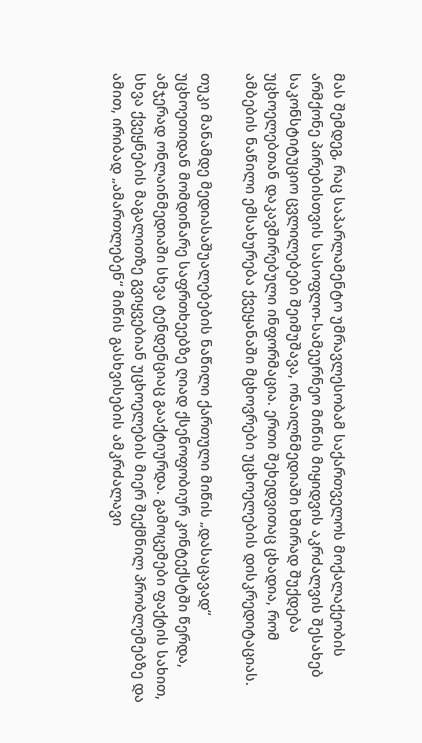მას შემდეგ, რაც საპარლამენტო უმრავლესობამ საქართველოს მოქალაქეობის არმქონე პირებისთვის სასოფლო-სამეურნეო მიწის მიყიდვის აკრძალვის შესახებ საკონსტიტუციო ცვლილებები შეიმუშავა, ონაილნმედიაში ხშირად შუქდება უცხოელებთან დაკავშირებული ინფორმაცია. ერთი შეხედვითაც ცხადია, რომ ამბების ნაწილი ემსახურება ქვეყანაში მცხოვრები უცხოელების დისკრედიტაციას.

თუკი მანამდე მედიასაშუალებების ნაწილი ქართული მიწის „დასაცავად“ უცხოეთიდან მომდინარე საფრთხეებზე ღიად ქსენოფობიურ კონტექსტში წერდა, ამჯერად ონლაინმედიაში სხვა ტენდენციაც გააქტიურდა. გამოცემები ფაქტის სახით, სხვა ქვეყნების მაგალითზე გვიყვებიან უცხოელების მიერ შექმნილ პრობლემებზე და ამით, ირიბად „ამართლებენ“ მიწის გასხვისების ამკრძალავი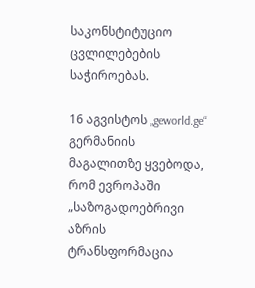საკონსტიტუციო ცვლილებების საჭიროებას.

16 აგვისტოს „geworld.ge“ გერმანიის მაგალითზე ყვებოდა, რომ ევროპაში „საზოგადოებრივი აზრის ტრანსფორმაცია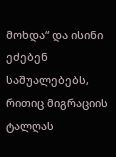მოხდა“ და ისინი ეძებენ საშუალებებს, რითიც მიგრაციის ტალღას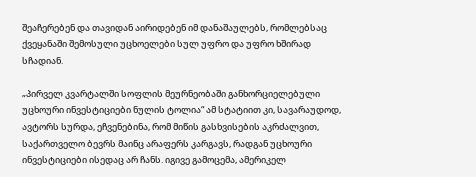შეაჩერებენ და თავიდან აირიდებენ იმ დანაშაულებს, რომლებსაც ქვეყანაში შემოსული უცხოელები სულ უფრო და უფრო ხშირად სჩადიან.

„პირველ კვარტალში სოფლის მეურნეობაში განხორციელებული უცხოური ინვესტიციები ნულის ტოლია“ ამ სტატიით კი, სავარაუდოდ, ავტორს სურდა, ეჩვენებინა, რომ მიწის გასხვისების აკრძალვით, საქართველო ბევრს მაინც არაფერს კარგავს, რადგან უცხოური ინვესტიციები ისედაც არ ჩანს. იგივე გამოცემა, ამერიკელ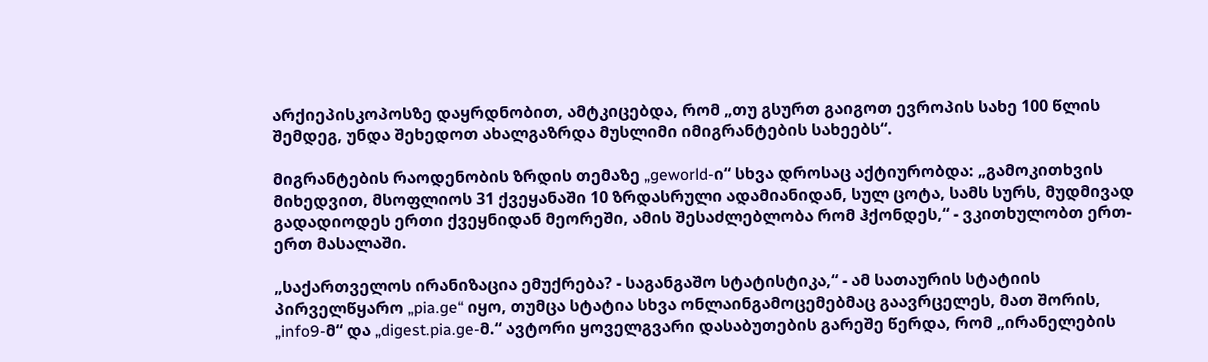არქიეპისკოპოსზე დაყრდნობით, ამტკიცებდა, რომ „თუ გსურთ გაიგოთ ევროპის სახე 100 წლის შემდეგ, უნდა შეხედოთ ახალგაზრდა მუსლიმი იმიგრანტების სახეებს“.

მიგრანტების რაოდენობის ზრდის თემაზე „geworld-ი“ სხვა დროსაც აქტიურობდა: „გამოკითხვის მიხედვით, მსოფლიოს 31 ქვეყანაში 10 ზრდასრული ადამიანიდან, სულ ცოტა, სამს სურს, მუდმივად გადადიოდეს ერთი ქვეყნიდან მეორეში, ამის შესაძლებლობა რომ ჰქონდეს,“ - ვკითხულობთ ერთ-ერთ მასალაში.

„საქართველოს ირანიზაცია ემუქრება? - საგანგაშო სტატისტიკა,“ - ამ სათაურის სტატიის პირველწყარო „pia.ge“ იყო, თუმცა სტატია სხვა ონლაინგამოცემებმაც გაავრცელეს, მათ შორის, „info9-მ“ და „digest.pia.ge-მ.“ ავტორი ყოველგვარი დასაბუთების გარეშე წერდა, რომ „ირანელების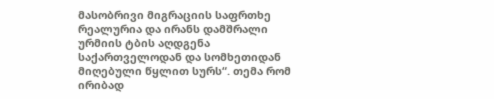მასობრივი მიგრაციის საფრთხე რეალურია და ირანს დამშრალი ურმიის ტბის აღდგენა საქართველოდან და სომხეთიდან მიღებული წყლით სურს“. თემა რომ ირიბად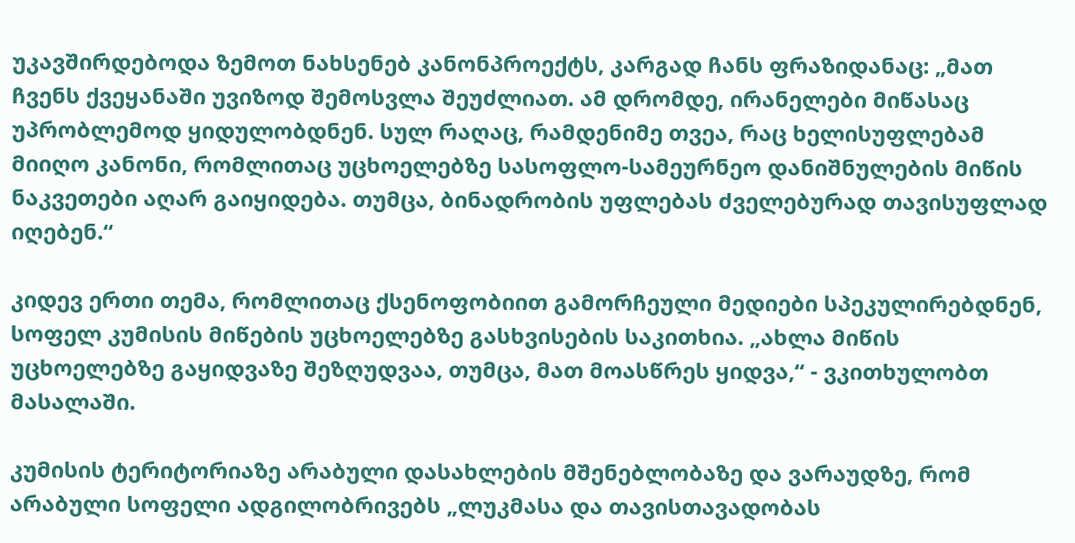უკავშირდებოდა ზემოთ ნახსენებ კანონპროექტს, კარგად ჩანს ფრაზიდანაც: „მათ ჩვენს ქვეყანაში უვიზოდ შემოსვლა შეუძლიათ. ამ დრომდე, ირანელები მიწასაც უპრობლემოდ ყიდულობდნენ. სულ რაღაც, რამდენიმე თვეა, რაც ხელისუფლებამ მიიღო კანონი, რომლითაც უცხოელებზე სასოფლო-სამეურნეო დანიშნულების მიწის ნაკვეთები აღარ გაიყიდება. თუმცა, ბინადრობის უფლებას ძველებურად თავისუფლად იღებენ.“

კიდევ ერთი თემა, რომლითაც ქსენოფობიით გამორჩეული მედიები სპეკულირებდნენ, სოფელ კუმისის მიწების უცხოელებზე გასხვისების საკითხია. „ახლა მიწის უცხოელებზე გაყიდვაზე შეზღუდვაა, თუმცა, მათ მოასწრეს ყიდვა,“ - ვკითხულობთ მასალაში.

კუმისის ტერიტორიაზე არაბული დასახლების მშენებლობაზე და ვარაუდზე, რომ არაბული სოფელი ადგილობრივებს „ლუკმასა და თავისთავადობას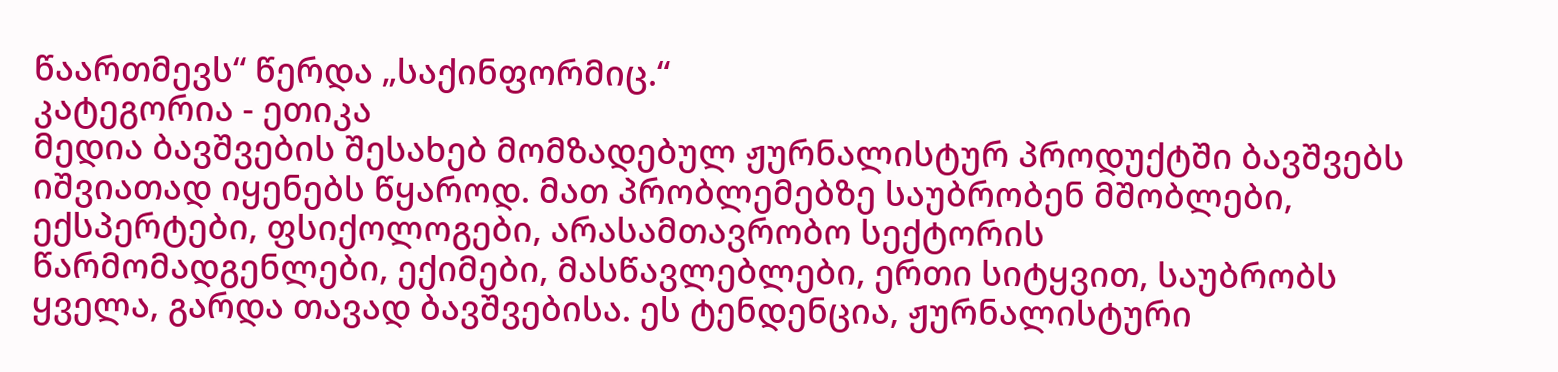წაართმევს“ წერდა „საქინფორმიც.“
კატეგორია - ეთიკა
მედია ბავშვების შესახებ მომზადებულ ჟურნალისტურ პროდუქტში ბავშვებს იშვიათად იყენებს წყაროდ. მათ პრობლემებზე საუბრობენ მშობლები, ექსპერტები, ფსიქოლოგები, არასამთავრობო სექტორის წარმომადგენლები, ექიმები, მასწავლებლები, ერთი სიტყვით, საუბრობს ყველა, გარდა თავად ბავშვებისა. ეს ტენდენცია, ჟურნალისტური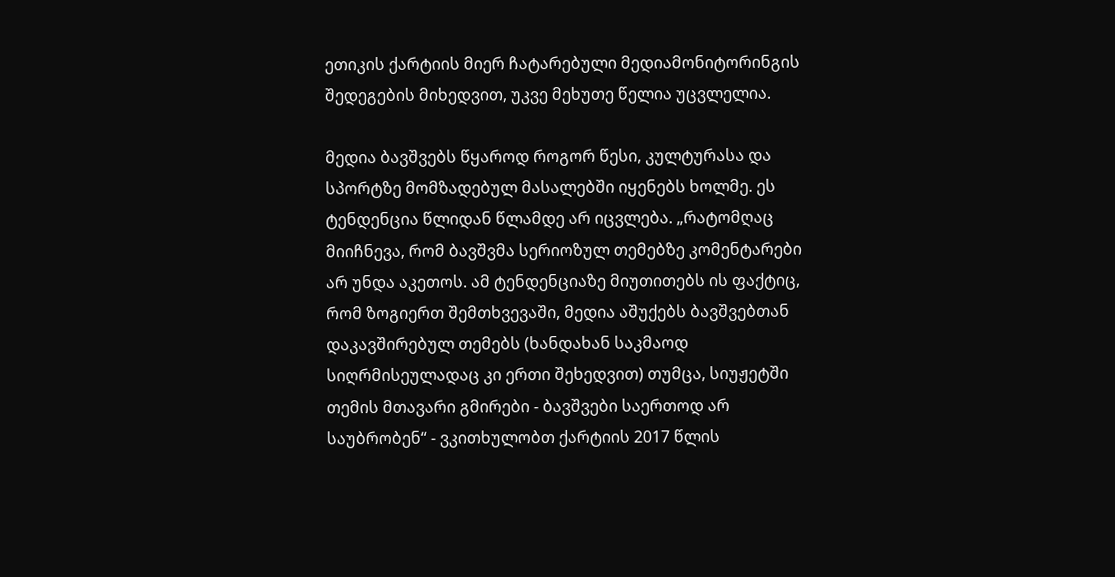ეთიკის ქარტიის მიერ ჩატარებული მედიამონიტორინგის შედეგების მიხედვით, უკვე მეხუთე წელია უცვლელია.

მედია ბავშვებს წყაროდ როგორ წესი, კულტურასა და სპორტზე მომზადებულ მასალებში იყენებს ხოლმე. ეს ტენდენცია წლიდან წლამდე არ იცვლება. „რატომღაც მიიჩნევა, რომ ბავშვმა სერიოზულ თემებზე კომენტარები არ უნდა აკეთოს. ამ ტენდენციაზე მიუთითებს ის ფაქტიც, რომ ზოგიერთ შემთხვევაში, მედია აშუქებს ბავშვებთან დაკავშირებულ თემებს (ხანდახან საკმაოდ სიღრმისეულადაც კი ერთი შეხედვით) თუმცა, სიუჟეტში თემის მთავარი გმირები - ბავშვები საერთოდ არ საუბრობენ“ - ვკითხულობთ ქარტიის 2017 წლის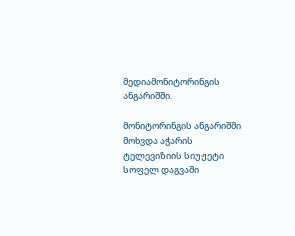მედიამონიტორინგის ანგარიშში.

მონიტორინგის ანგარიშში მოხვდა აჭარის ტელევიზიის სიუჟეტი სოფელ დაგვაში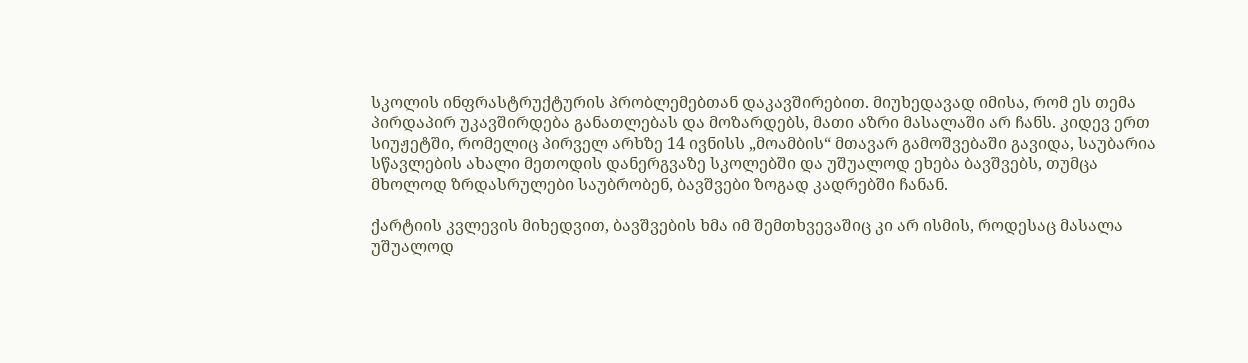სკოლის ინფრასტრუქტურის პრობლემებთან დაკავშირებით. მიუხედავად იმისა, რომ ეს თემა პირდაპირ უკავშირდება განათლებას და მოზარდებს, მათი აზრი მასალაში არ ჩანს. კიდევ ერთ სიუჟეტში, რომელიც პირველ არხზე 14 ივნისს „მოამბის“ მთავარ გამოშვებაში გავიდა, საუბარია სწავლების ახალი მეთოდის დანერგვაზე სკოლებში და უშუალოდ ეხება ბავშვებს, თუმცა მხოლოდ ზრდასრულები საუბრობენ, ბავშვები ზოგად კადრებში ჩანან.

ქარტიის კვლევის მიხედვით, ბავშვების ხმა იმ შემთხვევაშიც კი არ ისმის, როდესაც მასალა უშუალოდ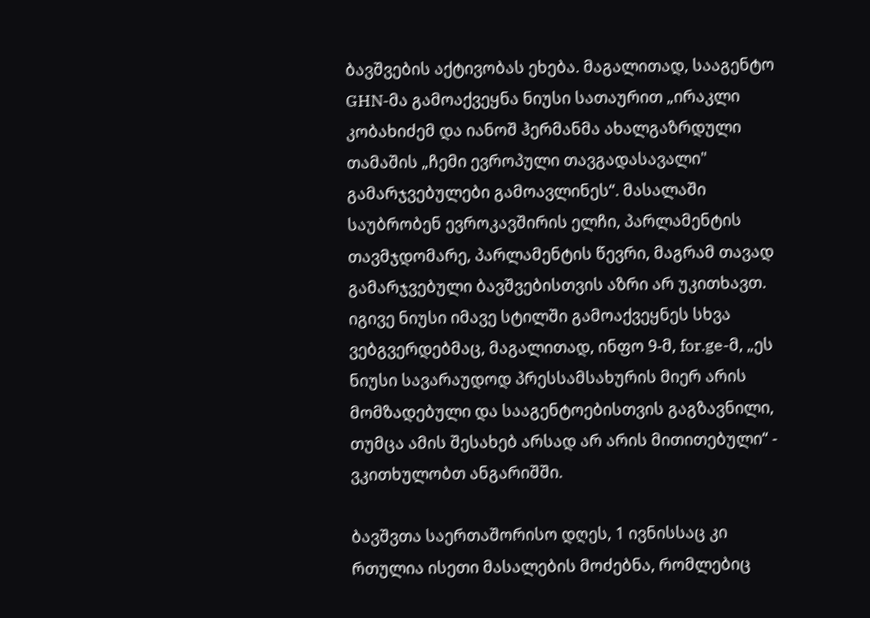ბავშვების აქტივობას ეხება. მაგალითად, სააგენტო GHN-მა გამოაქვეყნა ნიუსი სათაურით „ირაკლი კობახიძემ და იანოშ ჰერმანმა ახალგაზრდული თამაშის „ჩემი ევროპული თავგადასავალი" გამარჯვებულები გამოავლინეს“. მასალაში საუბრობენ ევროკავშირის ელჩი, პარლამენტის თავმჯდომარე, პარლამენტის წევრი, მაგრამ თავად გამარჯვებული ბავშვებისთვის აზრი არ უკითხავთ. იგივე ნიუსი იმავე სტილში გამოაქვეყნეს სხვა ვებგვერდებმაც, მაგალითად, ინფო 9-მ, for.ge-მ, „ეს ნიუსი სავარაუდოდ პრესსამსახურის მიერ არის მომზადებული და სააგენტოებისთვის გაგზავნილი, თუმცა ამის შესახებ არსად არ არის მითითებული“ - ვკითხულობთ ანგარიშში.

ბავშვთა საერთაშორისო დღეს, 1 ივნისსაც კი რთულია ისეთი მასალების მოძებნა, რომლებიც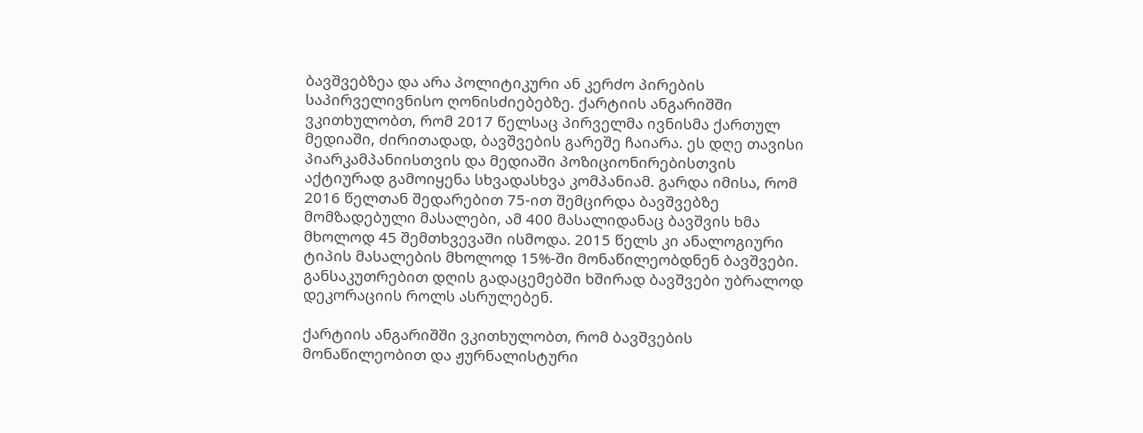ბავშვებზეა და არა პოლიტიკური ან კერძო პირების საპირველივნისო ღონისძიებებზე. ქარტიის ანგარიშში ვკითხულობთ, რომ 2017 წელსაც პირველმა ივნისმა ქართულ მედიაში, ძირითადად, ბავშვების გარეშე ჩაიარა. ეს დღე თავისი პიარკამპანიისთვის და მედიაში პოზიციონირებისთვის აქტიურად გამოიყენა სხვადასხვა კომპანიამ. გარდა იმისა, რომ 2016 წელთან შედარებით 75-ით შემცირდა ბავშვებზე მომზადებული მასალები, ამ 400 მასალიდანაც ბავშვის ხმა მხოლოდ 45 შემთხვევაში ისმოდა. 2015 წელს კი ანალოგიური ტიპის მასალების მხოლოდ 15%-ში მონაწილეობდნენ ბავშვები. განსაკუთრებით დღის გადაცემებში ხშირად ბავშვები უბრალოდ დეკორაციის როლს ასრულებენ.

ქარტიის ანგარიშში ვკითხულობთ, რომ ბავშვების მონაწილეობით და ჟურნალისტური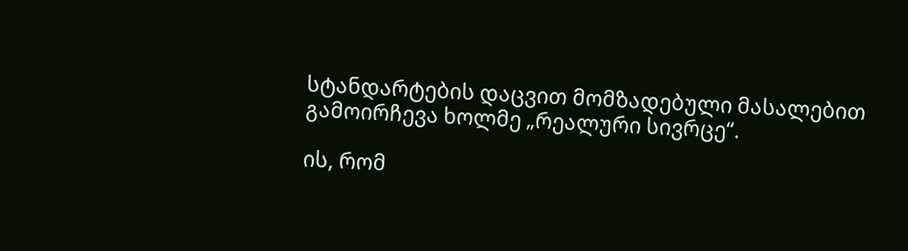სტანდარტების დაცვით მომზადებული მასალებით გამოირჩევა ხოლმე „რეალური სივრცე“.

ის, რომ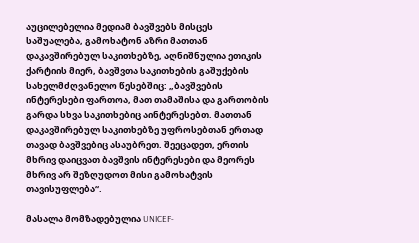აუცილებელია მედიამ ბავშვებს მისცეს საშუალება, გამოხატონ აზრი მათთან დაკავშირებულ საკითხებზე, აღნიშნულია ეთიკის ქარტიის მიერ, ბავშვთა საკითხების გაშუქების სახელმძღვანელო წესებშიც: „ბავშვების ინტერესები ფართოა, მათ თამაშისა და გართობის გარდა სხვა საკითხებიც აინტერესებთ. მათთან დაკავშირებულ საკითხებზე უფროსებთან ერთად თავად ბავშვებიც ასაუბრეთ. შეეცადეთ, ერთის მხრივ დაიცვათ ბავშვის ინტერესები და მეორეს მხრივ არ შეზღუდოთ მისი გამოხატვის თავისუფლება“.

მასალა მომზადებულია UNICEF-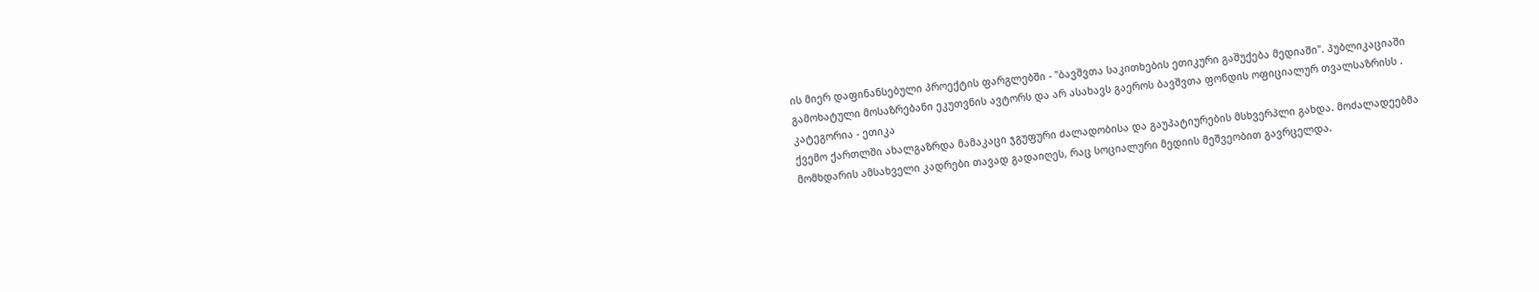ის მიერ დაფინანსებული პროექტის ფარგლებში - "ბავშვთა საკითხების ეთიკური გაშუქება მედიაში". პუბლიკაციაში გამოხატული მოსაზრებანი ეკუთვნის ავტორს და არ ასახავს გაეროს ბავშვთა ფონდის ოფიციალურ თვალსაზრისს .
კატეგორია - ეთიკა
ქვემო ქართლში ახალგაზრდა მამაკაცი ჯგუფური ძალადობისა და გაუპატიურების მსხვერპლი გახდა. მოძალადეებმა მომხდარის ამსახველი კადრები თავად გადაიღეს, რაც სოციალური მედიის მეშვეობით გავრცელდა.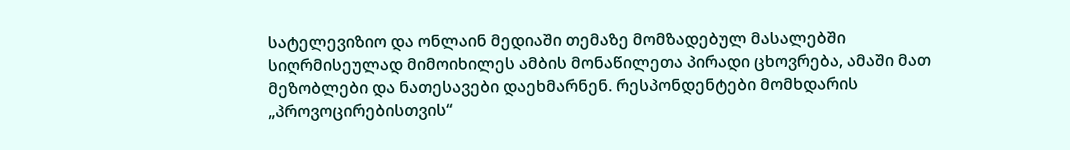სატელევიზიო და ონლაინ მედიაში თემაზე მომზადებულ მასალებში სიღრმისეულად მიმოიხილეს ამბის მონაწილეთა პირადი ცხოვრება, ამაში მათ მეზობლები და ნათესავები დაეხმარნენ. რესპონდენტები მომხდარის „პროვოცირებისთვის“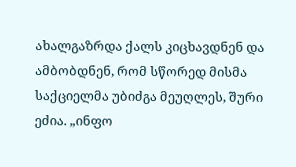ახალგაზრდა ქალს კიცხავდნენ და ამბობდნენ, რომ სწორედ მისმა საქციელმა უბიძგა მეუღლეს, შური ეძია. „ინფო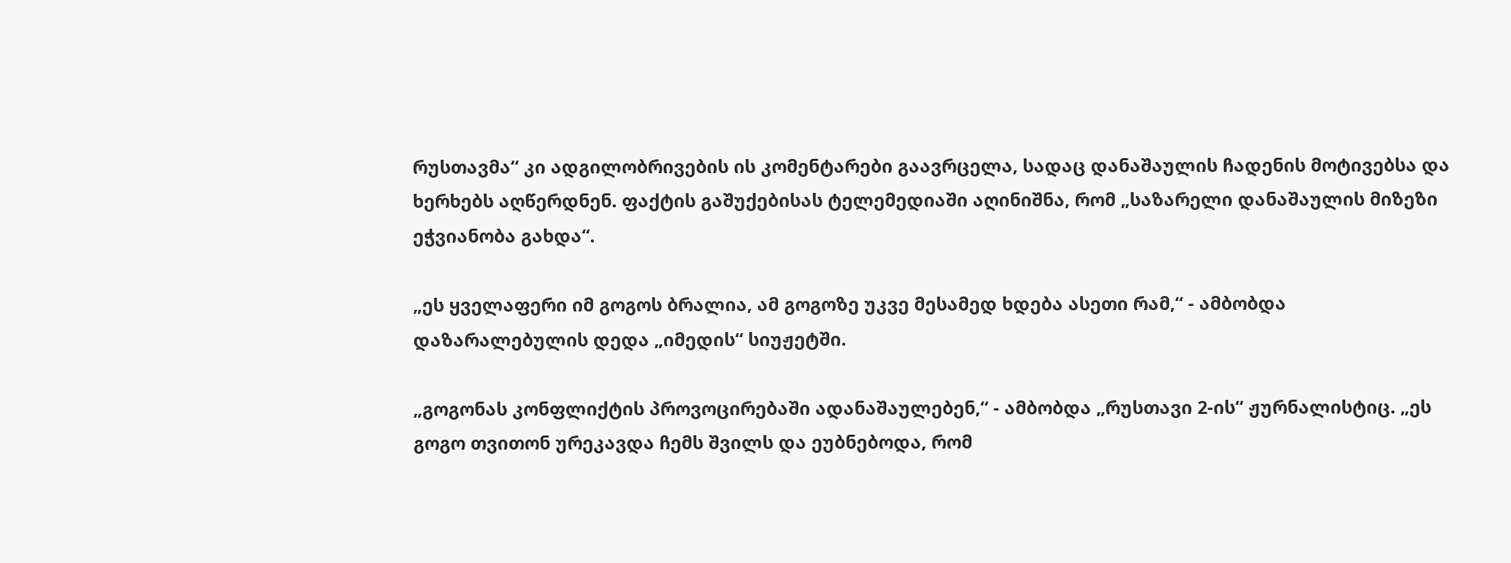რუსთავმა“ კი ადგილობრივების ის კომენტარები გაავრცელა, სადაც დანაშაულის ჩადენის მოტივებსა და ხერხებს აღწერდნენ. ფაქტის გაშუქებისას ტელემედიაში აღინიშნა, რომ „საზარელი დანაშაულის მიზეზი ეჭვიანობა გახდა“.

„ეს ყველაფერი იმ გოგოს ბრალია, ამ გოგოზე უკვე მესამედ ხდება ასეთი რამ,“ - ამბობდა დაზარალებულის დედა „იმედის“ სიუჟეტში.

„გოგონას კონფლიქტის პროვოცირებაში ადანაშაულებენ,“ - ამბობდა „რუსთავი 2-ის“ ჟურნალისტიც. „ეს გოგო თვითონ ურეკავდა ჩემს შვილს და ეუბნებოდა, რომ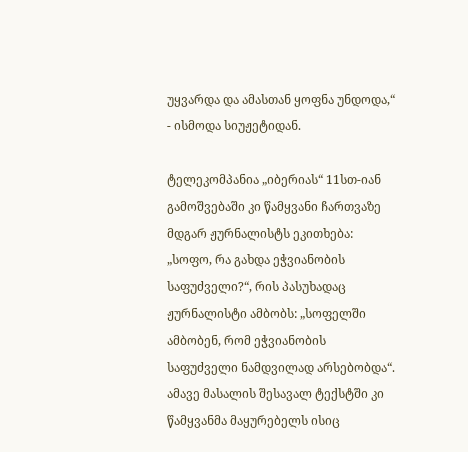უყვარდა და ამასთან ყოფნა უნდოდა,“ - ისმოდა სიუჟეტიდან.

ტელეკომპანია „იბერიას“ 11სთ-იან გამოშვებაში კი წამყვანი ჩართვაზე მდგარ ჟურნალისტს ეკითხება: „სოფო, რა გახდა ეჭვიანობის საფუძველი?“, რის პასუხადაც ჟურნალისტი ამბობს: „სოფელში ამბობენ, რომ ეჭვიანობის საფუძველი ნამდვილად არსებობდა“. ამავე მასალის შესავალ ტექსტში კი წამყვანმა მაყურებელს ისიც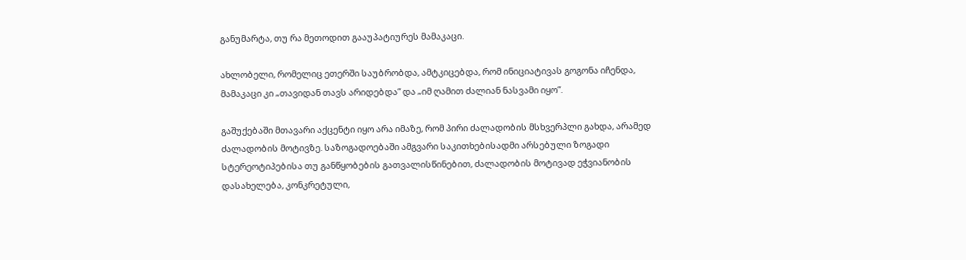განუმარტა, თუ რა მეთოდით გააუპატიურეს მამაკაცი.

ახლობელი, რომელიც ეთერში საუბრობდა, ამტკიცებდა, რომ ინიციატივას გოგონა იჩენდა, მამაკაცი კი „თავიდან თავს არიდებდა“ და „იმ ღამით ძალიან ნასვამი იყო“.

გაშუქებაში მთავარი აქცენტი იყო არა იმაზე, რომ პირი ძალადობის მსხვერპლი გახდა, არამედ ძალადობის მოტივზე. საზოგადოებაში ამგვარი საკითხებისადმი არსებული ზოგადი სტერეოტიპებისა თუ განწყობების გათვალისწინებით, ძალადობის მოტივად ეჭვიანობის დასახელება, კონკრეტული,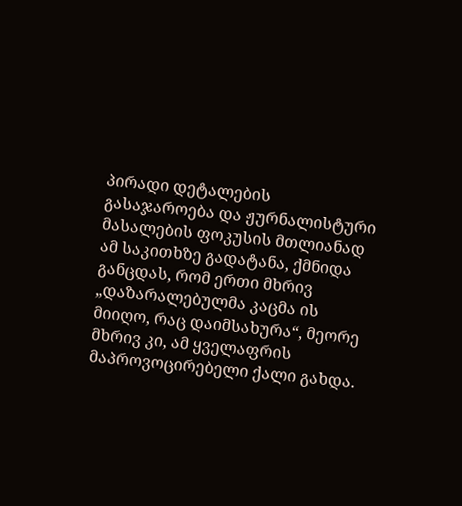პირადი დეტალების გასაჯაროება და ჟურნალისტური მასალების ფოკუსის მთლიანად ამ საკითხზე გადატანა, ქმნიდა განცდას, რომ ერთი მხრივ „დაზარალებულმა კაცმა ის მიიღო, რაც დაიმსახურა“, მეორე მხრივ კი, ამ ყველაფრის მაპროვოცირებელი ქალი გახდა.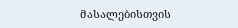მასალებისთვის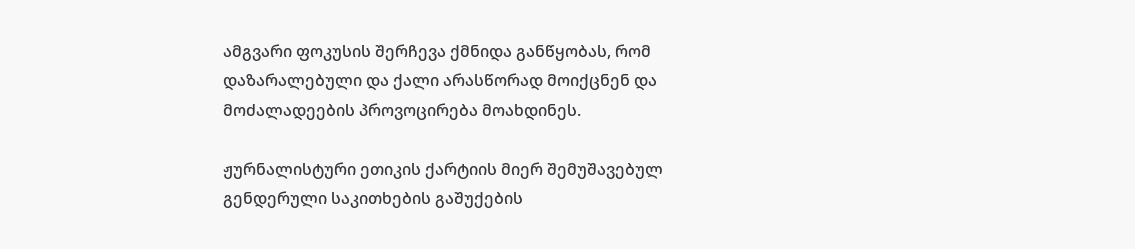ამგვარი ფოკუსის შერჩევა ქმნიდა განწყობას, რომ დაზარალებული და ქალი არასწორად მოიქცნენ და მოძალადეების პროვოცირება მოახდინეს.

ჟურნალისტური ეთიკის ქარტიის მიერ შემუშავებულ გენდერული საკითხების გაშუქების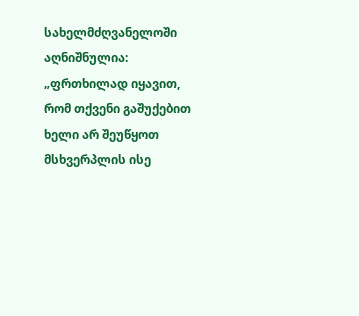სახელმძღვანელოში აღნიშნულია: „ფრთხილად იყავით, რომ თქვენი გაშუქებით ხელი არ შეუწყოთ მსხვერპლის ისე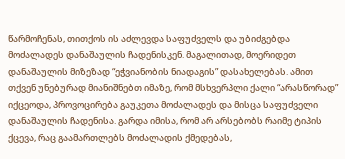წარმოჩენას, თითქოს ის აძლევდა საფუძველს და უბიძგებდა მოძალადეს დანაშაულის ჩადენისკენ. მაგალითად, მოერიდეთ დანაშაულის მიზეზად “ეჭვიანობის ნიადაგის” დასახელებას. ამით თქვენ უნებურად მიანიშნებთ იმაზე, რომ მსხვერპლი ქალი “არასწორად” იქცეოდა, პროვოცირება გაუკეთა მოძალადეს და მისცა საფუძველი დანაშაულის ჩადენისა. გარდა იმისა, რომ არ არსებობს რაიმე ტიპის ქცევა, რაც გაამართლებს მოძალადის ქმედებას,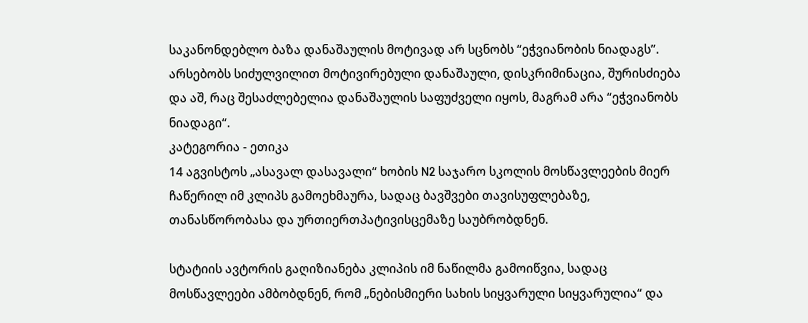საკანონდებლო ბაზა დანაშაულის მოტივად არ სცნობს “ეჭვიანობის ნიადაგს”. არსებობს სიძულვილით მოტივირებული დანაშაული, დისკრიმინაცია, შურისძიება და აშ, რაც შესაძლებელია დანაშაულის საფუძველი იყოს, მაგრამ არა “ეჭვიანობს ნიადაგი“.
კატეგორია - ეთიკა
14 აგვისტოს „ასავალ დასავალი“ ხობის N2 საჯარო სკოლის მოსწავლეების მიერ ჩაწერილ იმ კლიპს გამოეხმაურა, სადაც ბავშვები თავისუფლებაზე, თანასწორობასა და ურთიერთპატივისცემაზე საუბრობდნენ.

სტატიის ავტორის გაღიზიანება კლიპის იმ ნაწილმა გამოიწვია, სადაც მოსწავლეები ამბობდნენ, რომ „ნებისმიერი სახის სიყვარული სიყვარულია“ და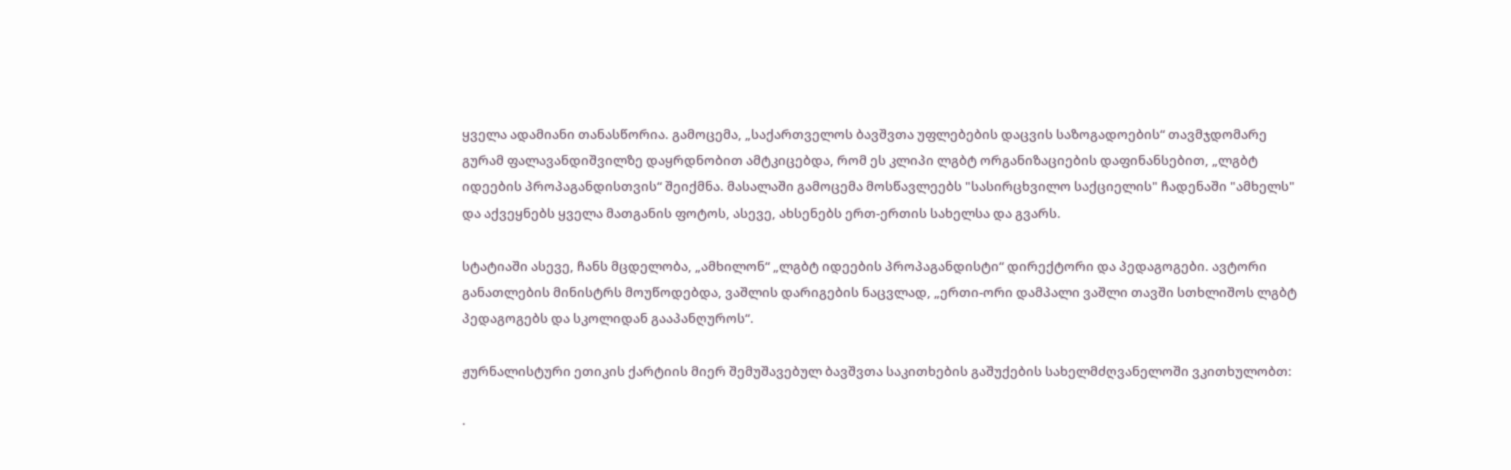ყველა ადამიანი თანასწორია. გამოცემა, „საქართველოს ბავშვთა უფლებების დაცვის საზოგადოების“ თავმჯდომარე გურამ ფალავანდიშვილზე დაყრდნობით ამტკიცებდა, რომ ეს კლიპი ლგბტ ორგანიზაციების დაფინანსებით, „ლგბტ იდეების პროპაგანდისთვის“ შეიქმნა. მასალაში გამოცემა მოსწავლეებს "სასირცხვილო საქციელის" ჩადენაში "ამხელს" და აქვეყნებს ყველა მათგანის ფოტოს, ასევე, ახსენებს ერთ-ერთის სახელსა და გვარს.

სტატიაში ასევე, ჩანს მცდელობა, „ამხილონ“ „ლგბტ იდეების პროპაგანდისტი“ დირექტორი და პედაგოგები. ავტორი განათლების მინისტრს მოუწოდებდა, ვაშლის დარიგების ნაცვლად, „ერთი-ორი დამპალი ვაშლი თავში სთხლიშოს ლგბტ პედაგოგებს და სკოლიდან გააპანღუროს“.

ჟურნალისტური ეთიკის ქარტიის მიერ შემუშავებულ ბავშვთა საკითხების გაშუქების სახელმძღვანელოში ვკითხულობთ:

·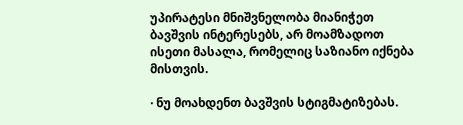უპირატესი მნიშვნელობა მიანიჭეთ ბავშვის ინტერესებს, არ მოამზადოთ ისეთი მასალა, რომელიც საზიანო იქნება მისთვის.

· ნუ მოახდენთ ბავშვის სტიგმატიზებას.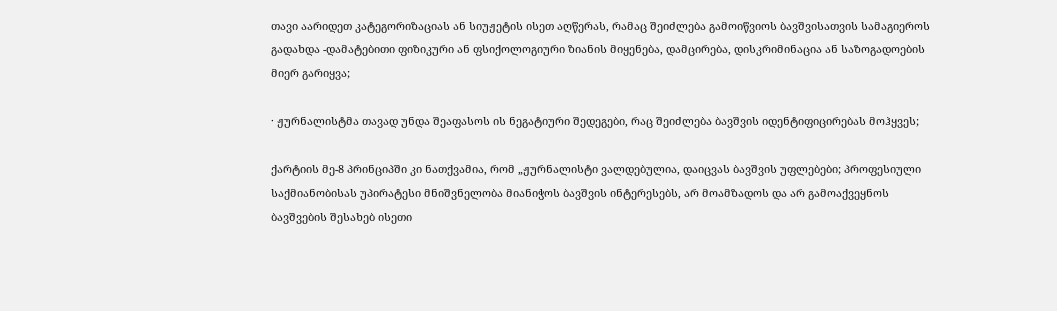თავი აარიდეთ კატეგორიზაციას ან სიუჟეტის ისეთ აღწერას, რამაც შეიძლება გამოიწვიოს ბავშვისათვის სამაგიეროს გადახდა -დამატებითი ფიზიკური ან ფსიქოლოგიური ზიანის მიყენება, დამცირება, დისკრიმინაცია ან საზოგადოების მიერ გარიყვა;

· ჟურნალისტმა თავად უნდა შეაფასოს ის ნეგატიური შედეგები, რაც შეიძლება ბავშვის იდენტიფიცირებას მოჰყვეს;

ქარტიის მე-8 პრინციპში კი ნათქვამია, რომ „ჟურნალისტი ვალდებულია, დაიცვას ბავშვის უფლებები; პროფესიული საქმიანობისას უპირატესი მნიშვნელობა მიანიჭოს ბავშვის ინტერესებს, არ მოამზადოს და არ გამოაქვეყნოს ბავშვების შესახებ ისეთი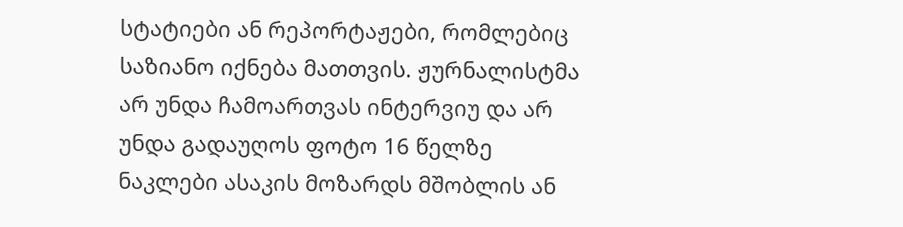სტატიები ან რეპორტაჟები, რომლებიც საზიანო იქნება მათთვის. ჟურნალისტმა არ უნდა ჩამოართვას ინტერვიუ და არ უნდა გადაუღოს ფოტო 16 წელზე ნაკლები ასაკის მოზარდს მშობლის ან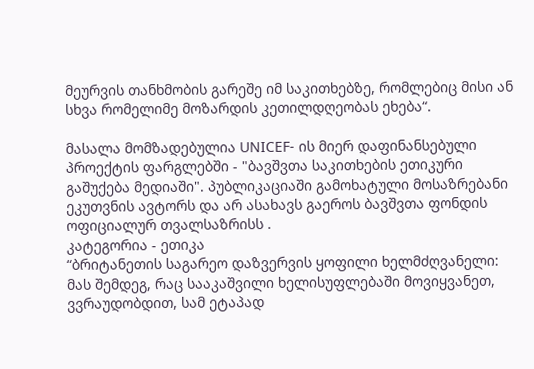მეურვის თანხმობის გარეშე იმ საკითხებზე, რომლებიც მისი ან სხვა რომელიმე მოზარდის კეთილდღეობას ეხება“.

მასალა მომზადებულია UNICEF- ის მიერ დაფინანსებული პროექტის ფარგლებში - "ბავშვთა საკითხების ეთიკური გაშუქება მედიაში". პუბლიკაციაში გამოხატული მოსაზრებანი ეკუთვნის ავტორს და არ ასახავს გაეროს ბავშვთა ფონდის ოფიციალურ თვალსაზრისს .
კატეგორია - ეთიკა
“ბრიტანეთის საგარეო დაზვერვის ყოფილი ხელმძღვანელი: მას შემდეგ, რაც სააკაშვილი ხელისუფლებაში მოვიყვანეთ, ვვრაუდობდით, სამ ეტაპად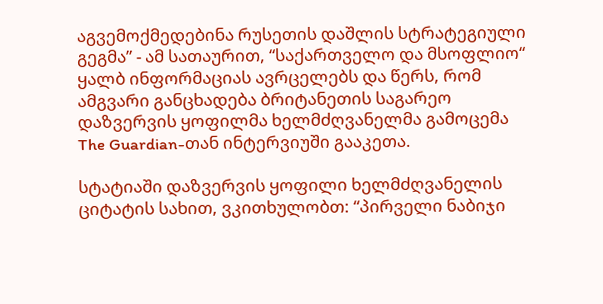აგვემოქმედებინა რუსეთის დაშლის სტრატეგიული გეგმა” - ამ სათაურით, “საქართველო და მსოფლიო“ ყალბ ინფორმაციას ავრცელებს და წერს, რომ ამგვარი განცხადება ბრიტანეთის საგარეო დაზვერვის ყოფილმა ხელმძღვანელმა გამოცემა The Guardian-თან ინტერვიუში გააკეთა.

სტატიაში დაზვერვის ყოფილი ხელმძღვანელის ციტატის სახით, ვკითხულობთ: “პირველი ნაბიჯი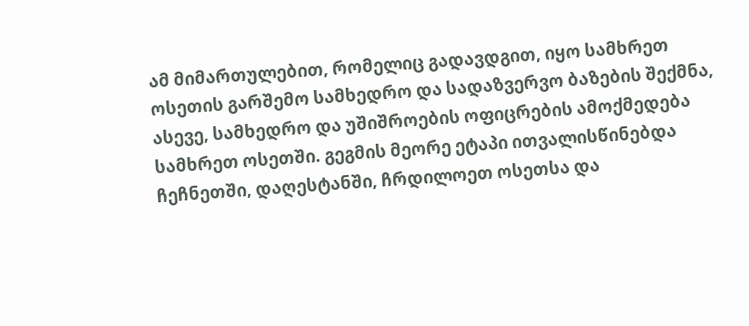ამ მიმართულებით, რომელიც გადავდგით, იყო სამხრეთ ოსეთის გარშემო სამხედრო და სადაზვერვო ბაზების შექმნა, ასევე, სამხედრო და უშიშროების ოფიცრების ამოქმედება სამხრეთ ოსეთში. გეგმის მეორე ეტაპი ითვალისწინებდა ჩეჩნეთში, დაღესტანში, ჩრდილოეთ ოსეთსა და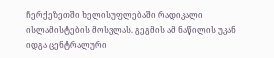ჩერქეზეთში ხელისუფლებაში რადიკალი ისლამისტების მოსვლას. გეგმის ამ ნაწილის უკან იდგა ცენტრალური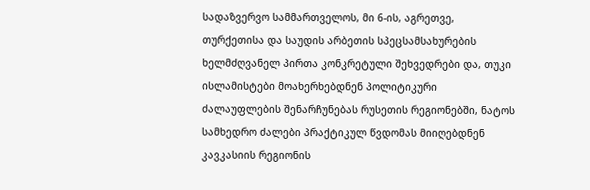სადაზვერვო სამმართველოს, მი 6-ის, აგრეთვე, თურქეთისა და საუდის არბეთის სპეცსამსახურების ხელმძღვანელ პირთა კონკრეტული შეხვედრები და, თუკი ისლამისტები მოახერხებდნენ პოლიტიკური ძალაუფლების შენარჩუნებას რუსეთის რეგიონებში, ნატოს სამხედრო ძალები პრაქტიკულ წვდომას მიიღებდნენ კავკასიის რეგიონის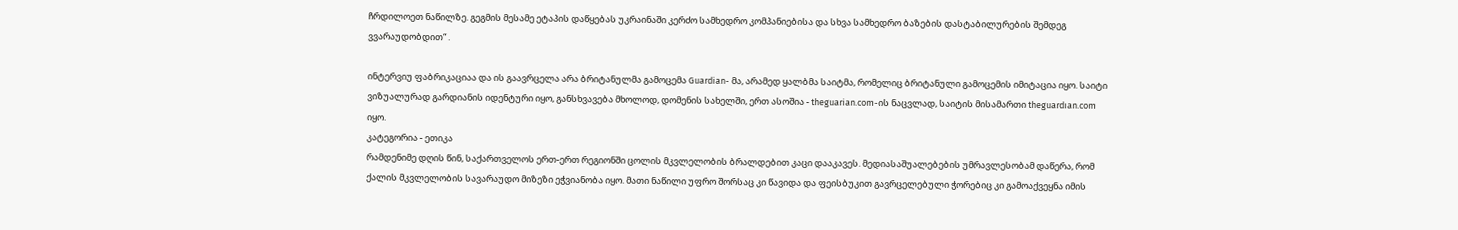ჩრდილოეთ ნაწილზე. გეგმის მესამე ეტაპის დაწყებას უკრაინაში კერძო სამხედრო კომპანიებისა და სხვა სამხედრო ბაზების დასტაბილურების შემდეგ ვვარაუდობდით“ .

ინტერვიუ ფაბრიკაციაა და ის გაავრცელა არა ბრიტანულმა გამოცემა Guardian- მა, არამედ ყალბმა საიტმა, რომელიც ბრიტანული გამოცემის იმიტაცია იყო. საიტი ვიზუალურად გარდიანის იდენტური იყო, განსხვავება მხოლოდ, დომენის სახელში, ერთ ასოშია - theguarian.com-ის ნაცვლად, საიტის მისამართი theguardıan.com იყო.
კატეგორია - ეთიკა
რამდენიმე დღის წინ, საქართველოს ერთ-ერთ რეგიონში ცოლის მკვლელობის ბრალდებით კაცი დააკავეს. მედიასაშუალებების უმრავლესობამ დაწერა, რომ ქალის მკვლელობის სავარაუდო მიზეზი ეჭვიანობა იყო. მათი ნაწილი უფრო შორსაც კი წავიდა და ფეისბუკით გავრცელებული ჭორებიც კი გამოაქვეყნა იმის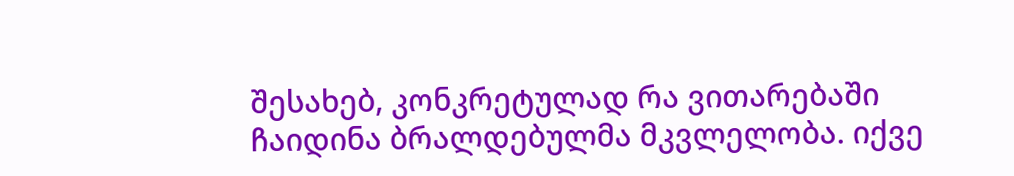შესახებ, კონკრეტულად რა ვითარებაში ჩაიდინა ბრალდებულმა მკვლელობა. იქვე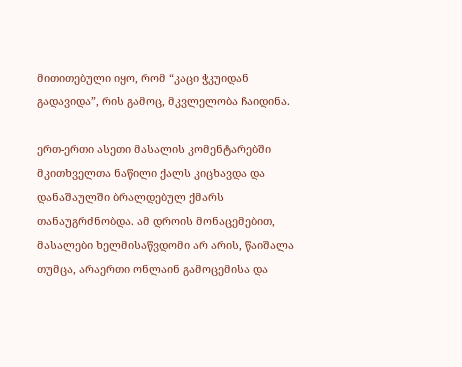მითითებული იყო, რომ “კაცი ჭკუიდან გადავიდა”, რის გამოც, მკვლელობა ჩაიდინა.

ერთ-ერთი ასეთი მასალის კომენტარებში მკითხველთა ნაწილი ქალს კიცხავდა და დანაშაულში ბრალდებულ ქმარს თანაუგრძნობდა. ამ დროის მონაცემებით, მასალები ხელმისაწვდომი არ არის, წაიშალა თუმცა, არაერთი ონლაინ გამოცემისა და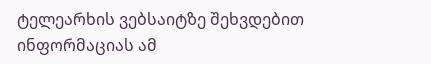ტელეარხის ვებსაიტზე შეხვდებით ინფორმაციას ამ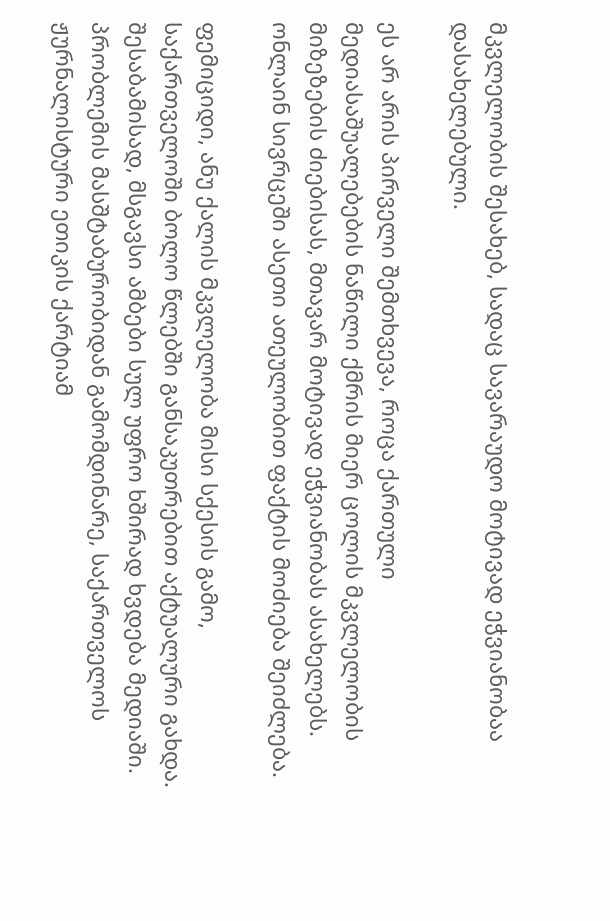მკვლელობის შესახებ, სადაც სავარაუდო მოტივად ეჭვიანობაა დასახელებული.

ეს არ არის პირველი შემთხვევა, როცა ქართული მედიასაშუალებების ნაწილი ქმრის მიერ ცოლის მკვლელობის მიზეზების ძიებისას, მთავარ მოტივად ეჭვიანობას ასახელებს. ონლაინ სივრცეში ასეთი ათეულობით ფაქტის მოძიება შეიძლება.

ფემიციდი, ანუ ქალის მკვლელობა მისი სქესის გამო, საქართველოში ბოლო წლებში განსაკუთრებით აქტუალური გახდა. შესაბამისად, მსგავსი ამბები სულ უფრო ხშირად ხვდება მედიაში. პრობლემის მასშტაბურობიდან გამომდინარე, საქართველოს ჟურნალისტური ეთიკის ქარტიამ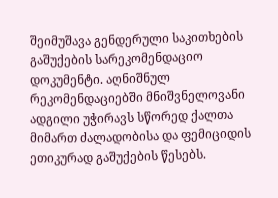შეიმუშავა გენდერული საკითხების გაშუქების სარეკომენდაციო დოკუმენტი. აღნიშნულ რეკომენდაციებში მნიშვნელოვანი ადგილი უჭირავს სწორედ ქალთა მიმართ ძალადობისა და ფემიციდის ეთიკურად გაშუქების წესებს.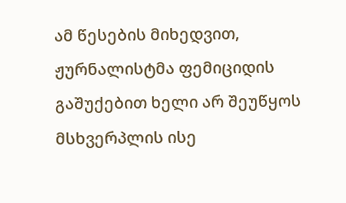ამ წესების მიხედვით, ჟურნალისტმა ფემიციდის გაშუქებით ხელი არ შეუწყოს მსხვერპლის ისე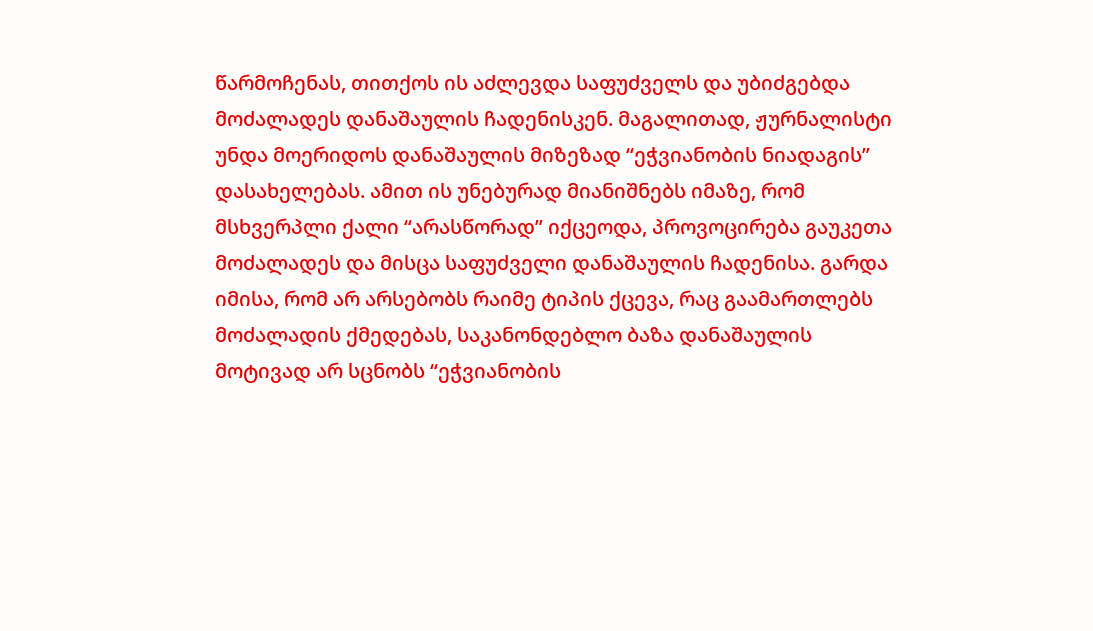წარმოჩენას, თითქოს ის აძლევდა საფუძველს და უბიძგებდა მოძალადეს დანაშაულის ჩადენისკენ. მაგალითად, ჟურნალისტი უნდა მოერიდოს დანაშაულის მიზეზად “ეჭვიანობის ნიადაგის” დასახელებას. ამით ის უნებურად მიანიშნებს იმაზე, რომ მსხვერპლი ქალი “არასწორად” იქცეოდა, პროვოცირება გაუკეთა მოძალადეს და მისცა საფუძველი დანაშაულის ჩადენისა. გარდა იმისა, რომ არ არსებობს რაიმე ტიპის ქცევა, რაც გაამართლებს მოძალადის ქმედებას, საკანონდებლო ბაზა დანაშაულის მოტივად არ სცნობს “ეჭვიანობის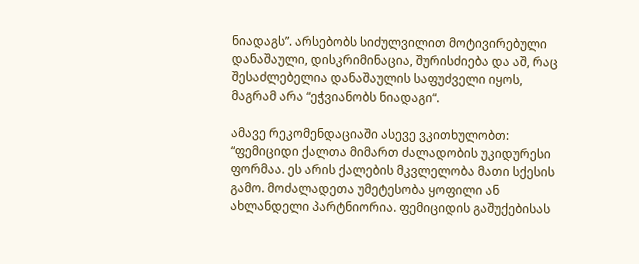ნიადაგს”. არსებობს სიძულვილით მოტივირებული დანაშაული, დისკრიმინაცია, შურისძიება და აშ, რაც შესაძლებელია დანაშაულის საფუძველი იყოს, მაგრამ არა “ეჭვიანობს ნიადაგი“.

ამავე რეკომენდაციაში ასევე ვკითხულობთ: “ფემიციდი ქალთა მიმართ ძალადობის უკიდურესი ფორმაა. ეს არის ქალების მკვლელობა მათი სქესის გამო. მოძალადეთა უმეტესობა ყოფილი ან ახლანდელი პარტნიორია. ფემიციდის გაშუქებისას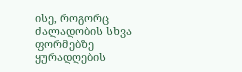ისე, როგორც ძალადობის სხვა ფორმებზე ყურადღების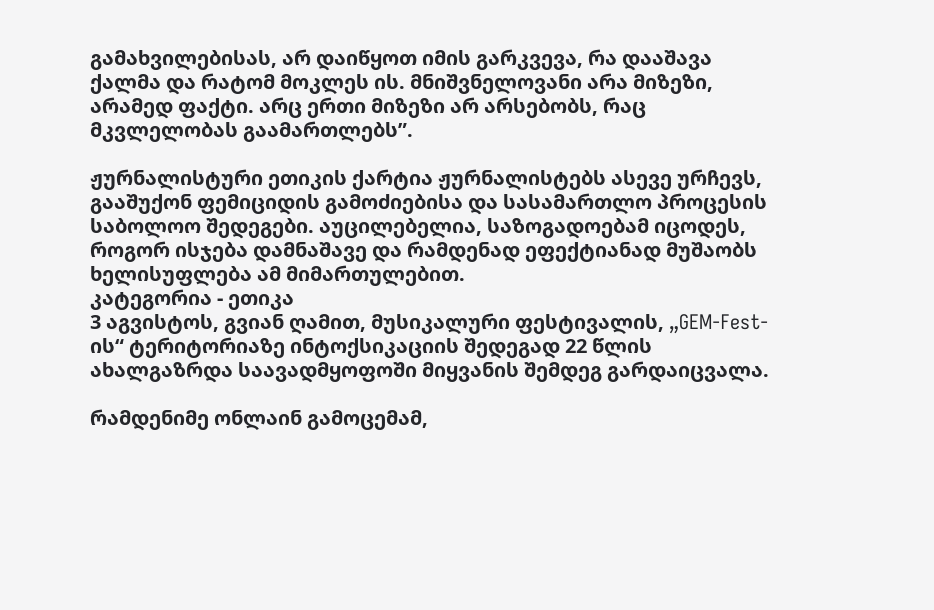გამახვილებისას, არ დაიწყოთ იმის გარკვევა, რა დააშავა ქალმა და რატომ მოკლეს ის. მნიშვნელოვანი არა მიზეზი, არამედ ფაქტი. არც ერთი მიზეზი არ არსებობს, რაც მკვლელობას გაამართლებს”.

ჟურნალისტური ეთიკის ქარტია ჟურნალისტებს ასევე ურჩევს, გააშუქონ ფემიციდის გამოძიებისა და სასამართლო პროცესის საბოლოო შედეგები. აუცილებელია, საზოგადოებამ იცოდეს, როგორ ისჯება დამნაშავე და რამდენად ეფექტიანად მუშაობს ხელისუფლება ამ მიმართულებით.
კატეგორია - ეთიკა
3 აგვისტოს, გვიან ღამით, მუსიკალური ფესტივალის, „GEM-Fest-ის“ ტერიტორიაზე ინტოქსიკაციის შედეგად 22 წლის ახალგაზრდა საავადმყოფოში მიყვანის შემდეგ გარდაიცვალა.

რამდენიმე ონლაინ გამოცემამ,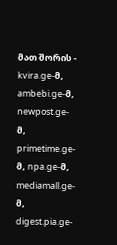მათ შორის - kvira.ge-მ, ambebi.ge-მ, newpost.ge-მ, primetime.ge-მ, npa.ge-მ, mediamall.ge-მ, digest.pia.ge-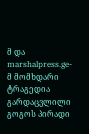მ და marshalpress.ge-მ მომხდარი ტრაგედია გარდაცვლილი გოგოს პირადი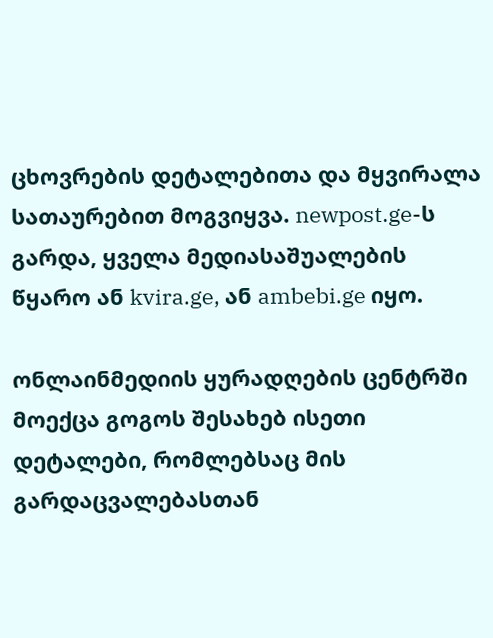ცხოვრების დეტალებითა და მყვირალა სათაურებით მოგვიყვა. newpost.ge-ს გარდა, ყველა მედიასაშუალების წყარო ან kvira.ge, ან ambebi.ge იყო.

ონლაინმედიის ყურადღების ცენტრში მოექცა გოგოს შესახებ ისეთი დეტალები, რომლებსაც მის გარდაცვალებასთან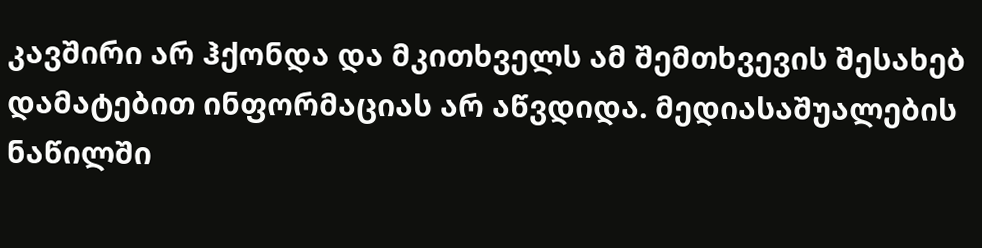კავშირი არ ჰქონდა და მკითხველს ამ შემთხვევის შესახებ დამატებით ინფორმაციას არ აწვდიდა. მედიასაშუალების ნაწილში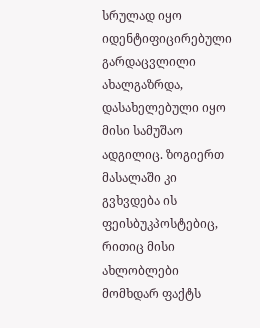სრულად იყო იდენტიფიცირებული გარდაცვლილი ახალგაზრდა, დასახელებული იყო მისი სამუშაო ადგილიც. ზოგიერთ მასალაში კი გვხვდება ის ფეისბუკპოსტებიც, რითიც მისი ახლობლები მომხდარ ფაქტს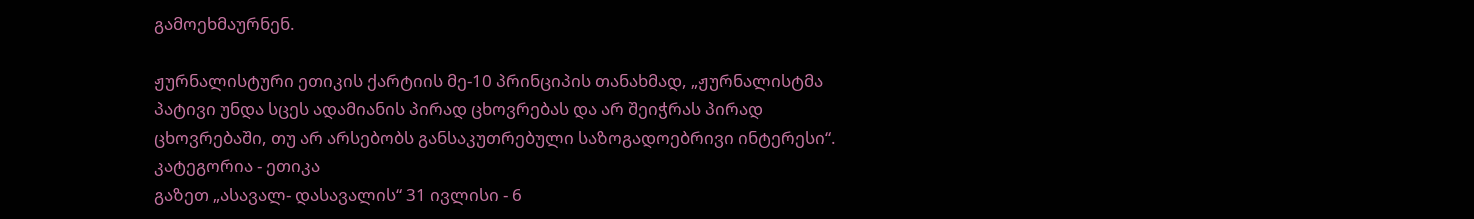გამოეხმაურნენ.

ჟურნალისტური ეთიკის ქარტიის მე-10 პრინციპის თანახმად, „ჟურნალისტმა პატივი უნდა სცეს ადამიანის პირად ცხოვრებას და არ შეიჭრას პირად ცხოვრებაში, თუ არ არსებობს განსაკუთრებული საზოგადოებრივი ინტერესი“.
კატეგორია - ეთიკა
გაზეთ „ასავალ- დასავალის“ 31 ივლისი - 6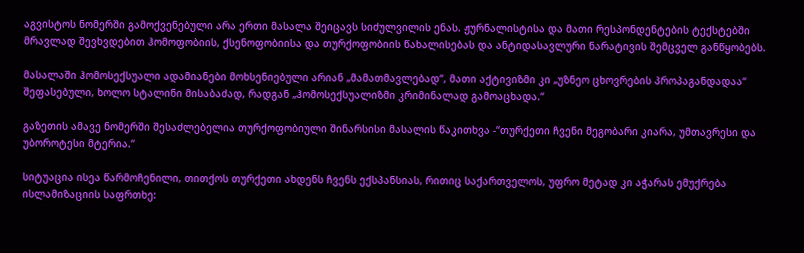აგვისტოს ნომერში გამოქვენებული არა ერთი მასალა შეიცავს სიძულვილის ენას. ჟურნალისტისა და მათი რესპონდენტების ტექსტებში მრავლად შევხვდებით ჰომოფობიის, ქსენოფობიისა და თურქოფობიის წახალისებას და ანტიდასავლური ნარატივის შემცველ განწყობებს.

მასალაში ჰომოსექსუალი ადამიანები მოხსენიებული არიან „მამათმავლებად“, მათი აქტივიზმი კი „უზნეო ცხოვრების პროპაგანდადაა“ შეფასებული, ხოლო სტალინი მისაბაძად, რადგან „ჰომოსექსუალიზმი კრიმინალად გამოაცხადა.“

გაზეთის ამავე ნომერში შესაძლებელია თურქოფობიული შინარსისი მასალის წაკითხვა -“თურქეთი ჩვენი მეგობარი კიარა, უმთავრესი და უბოროტესი მტერია.“

სიტუაცია ისეა წარმოჩენილი, თითქოს თურქეთი ახდენს ჩვენს ექსპანსიას, რითიც საქართველოს, უფრო მეტად კი აჭარას ემუქრება ისლამიზაციის საფრთხე: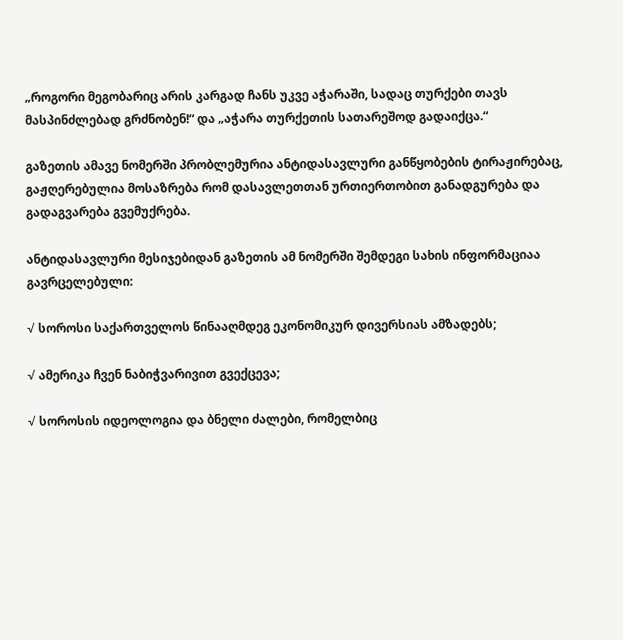„როგორი მეგობარიც არის კარგად ჩანს უკვე აჭარაში, სადაც თურქები თავს მასპინძლებად გრძნობენ!“ და „აჭარა თურქეთის სათარეშოდ გადაიქცა.“

გაზეთის ამავე ნომერში პრობლემურია ანტიდასავლური განწყობების ტირაჟირებაც, გაჟღერებულია მოსაზრება რომ დასავლეთთან ურთიერთობით განადგურება და გადაგვარება გვემუქრება.

ანტიდასავლური მესიჯებიდან გაზეთის ამ ნომერში შემდეგი სახის ინფორმაციაა გავრცელებული:

√ სოროსი საქართველოს წინააღმდეგ ეკონომიკურ დივერსიას ამზადებს;

√ ამერიკა ჩვენ ნაბიჭვარივით გვექცევა;

√ სოროსის იდეოლოგია და ბნელი ძალები, რომელბიც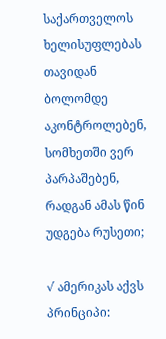საქართველოს ხელისუფლებას თავიდან ბოლომდე აკონტროლებენ, სომხეთში ვერ პარპაშებენ, რადგან ამას წინ უდგება რუსეთი;

√ ამერიკას აქვს პრინციპი: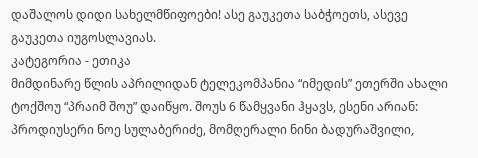დაშალოს დიდი სახელმწიფოები! ასე გაუკეთა საბჭოეთს, ასევე გაუკეთა იუგოსლავიას.
კატეგორია - ეთიკა
მიმდინარე წლის აპრილიდან ტელეკომპანია “იმედის” ეთერში ახალი ტოქშოუ “პრაიმ შოუ” დაიწყო. შოუს 6 წამყვანი ჰყავს, ესენი არიან: პროდიუსერი ნოე სულაბერიძე, მომღერალი ნინი ბადურაშვილი,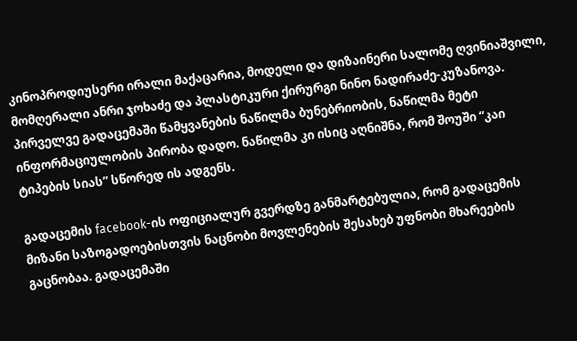კინოპროდიუსერი ირალი მაქაცარია, მოდელი და დიზაინერი სალომე ღვინიაშვილი, მომღერალი ანრი ჯოხაძე და პლასტიკური ქირურგი ნინო ნადირაძე-კუზანოვა. პირველვე გადაცემაში წამყვანების ნაწილმა ბუნებრიობის, ნაწილმა მეტი ინფორმაციულობის პირობა დადო. ნაწილმა კი ისიც აღნიშნა, რომ შოუში “კაი ტიპების სიას” სწორედ ის ადგენს.

გადაცემის facebook-ის ოფიციალურ გვერდზე განმარტებულია, რომ გადაცემის მიზანი საზოგადოებისთვის ნაცნობი მოვლენების შესახებ უფნობი მხარეების გაცნობაა. გადაცემაში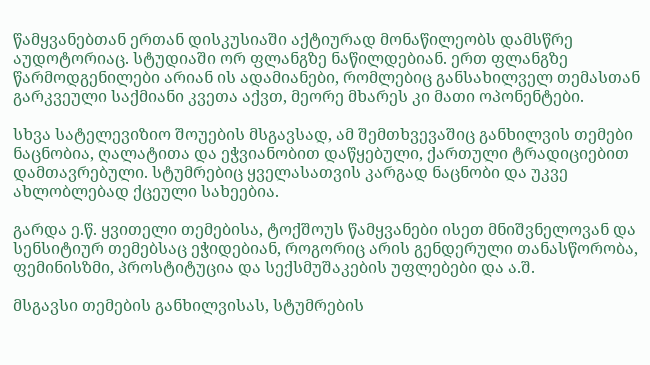წამყვანებთან ერთან დისკუსიაში აქტიურად მონაწილეობს დამსწრე აუდოტორიაც. სტუდიაში ორ ფლანგზე ნაწილდებიან. ერთ ფლანგზე წარმოდგენილები არიან ის ადამიანები, რომლებიც განსახილველ თემასთან გარკვეული საქმიანი კვეთა აქვთ, მეორე მხარეს კი მათი ოპონენტები.

სხვა სატელევიზიო შოუების მსგავსად, ამ შემთხვევაშიც განხილვის თემები ნაცნობია, ღალატითა და ეჭვიანობით დაწყებული, ქართული ტრადიციებით დამთავრებული. სტუმრებიც ყველასათვის კარგად ნაცნობი და უკვე ახლობლებად ქცეული სახეებია.

გარდა ე.წ. ყვითელი თემებისა, ტოქშოუს წამყვანები ისეთ მნიშვნელოვან და სენსიტიურ თემებსაც ეჭიდებიან, როგორიც არის გენდერული თანასწორობა, ფემინისზმი, პროსტიტუცია და სექსმუშაკების უფლებები და ა.შ.

მსგავსი თემების განხილვისას, სტუმრების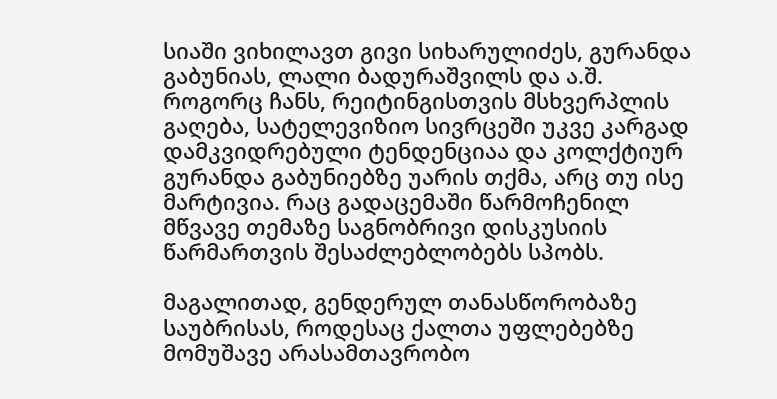სიაში ვიხილავთ გივი სიხარულიძეს, გურანდა გაბუნიას, ლალი ბადურაშვილს და ა.შ. როგორც ჩანს, რეიტინგისთვის მსხვერპლის გაღება, სატელევიზიო სივრცეში უკვე კარგად დამკვიდრებული ტენდენციაა და კოლქტიურ გურანდა გაბუნიებზე უარის თქმა, არც თუ ისე მარტივია. რაც გადაცემაში წარმოჩენილ მწვავე თემაზე საგნობრივი დისკუსიის წარმართვის შესაძლებლობებს სპობს.

მაგალითად, გენდერულ თანასწორობაზე საუბრისას, როდესაც ქალთა უფლებებზე მომუშავე არასამთავრობო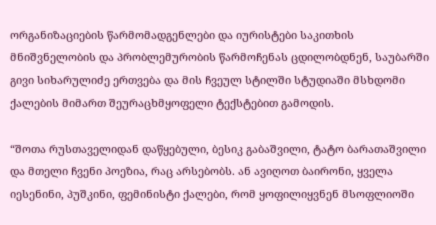ორგანიზაციების წარმომადგენლები და იურისტები საკითხის მნიშვნელობის და პრობლემურობის წარმოჩენას ცდილობდნენ, საუბარში გივი სიხარულიძე ერთვება და მის ჩვეულ სტილში სტუდიაში მსხდომი ქალების მიმართ შეურაცხმყოფელი ტექსტებით გამოდის.

“შოთა რუსთაველიდან დაწყებული, ბესიკ გაბაშვილი, ტატო ბარათაშვილი და მთელი ჩვენი პოეზია, რაც არსებობს. ან ავიღოთ ბაირონი, ყველა იესენინი, პუშკინი, ფემინისტი ქალები, რომ ყოფილიყვნენ მსოფლიოში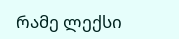რამე ლექსი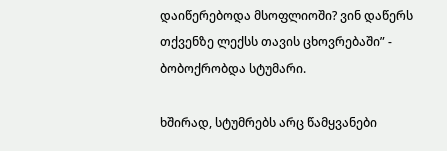დაიწერებოდა მსოფლიოში? ვინ დაწერს თქვენზე ლექსს თავის ცხოვრებაში” - ბობოქრობდა სტუმარი.

ხშირად, სტუმრებს არც წამყვანები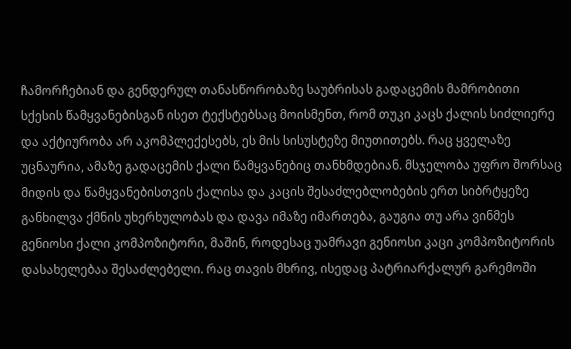ჩამორჩებიან და გენდერულ თანასწორობაზე საუბრისას გადაცემის მამრობითი სქესის წამყვანებისგან ისეთ ტექსტებსაც მოისმენთ, რომ თუკი კაცს ქალის სიძლიერე და აქტიურობა არ აკომპლექესებს, ეს მის სისუსტეზე მიუთითებს. რაც ყველაზე უცნაურია, ამაზე გადაცემის ქალი წამყვანებიც თანხმდებიან. მსჯელობა უფრო შორსაც მიდის და წამყვანებისთვის ქალისა და კაცის შესაძლებლობების ერთ სიბრტყეზე განხილვა ქმნის უხერხულობას და დავა იმაზე იმართება, გაუგია თუ არა ვინმეს გენიოსი ქალი კომპოზიტორი, მაშინ, როდესაც უამრავი გენიოსი კაცი კომპოზიტორის დასახელებაა შესაძლებელი. რაც თავის მხრივ, ისედაც პატრიარქალურ გარემოში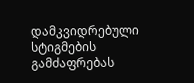დამკვიდრებული სტიგმების გამძაფრებას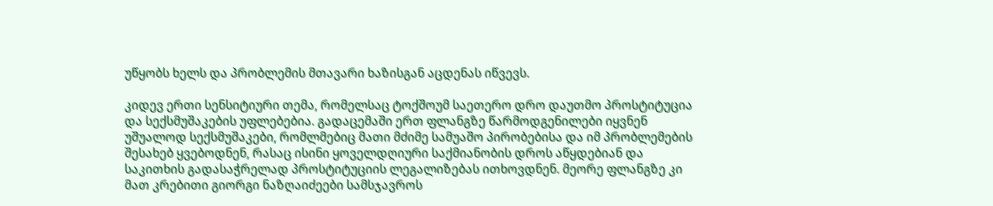უწყობს ხელს და პრობლემის მთავარი ხაზისგან აცდენას იწვევს.

კიდევ ერთი სენსიტიური თემა, რომელსაც ტოქშოუმ საეთერო დრო დაუთმო პროსტიტუცია და სექსმუშაკების უფლებებია. გადაცემაში ერთ ფლანგზე წარმოდგენილები იყვნენ უშუალოდ სექსმუშაკები, რომლმებიც მათი მძიმე სამუაშო პირობებისა და იმ პრობლემების შესახებ ყვებოდნენ, რასაც ისინი ყოველდღიური საქმიანობის დროს აწყდებიან და საკითხის გადასაჭრელად პროსტიტუციის ლეგალიზებას ითხოვდნენ. მეორე ფლანგზე კი მათ კრებითი გიორგი ნაზღაიძეები სამსჯავროს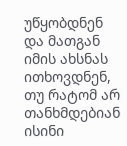უწყობდნენ და მათგან იმის ახსნას ითხოვდნენ, თუ რატომ არ თანხმდებიან ისინი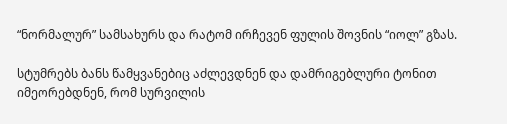“ნორმალურ” სამსახურს და რატომ ირჩევენ ფულის შოვნის “იოლ” გზას.

სტუმრებს ბანს წამყვანებიც აძლევდნენ და დამრიგებლური ტონით იმეორებდნენ, რომ სურვილის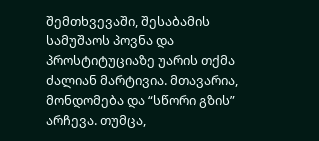შემთხვევაში, შესაბამის სამუშაოს პოვნა და პროსტიტუციაზე უარის თქმა ძალიან მარტივია. მთავარია, მონდომება და “სწორი გზის” არჩევა. თუმცა,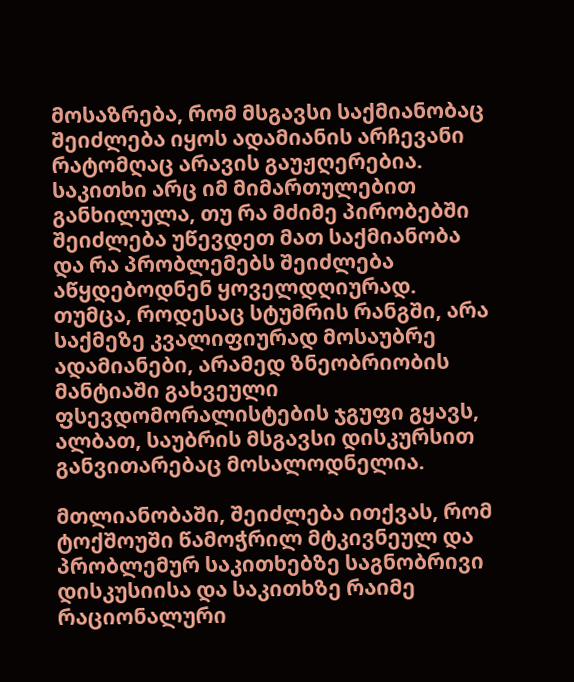მოსაზრება, რომ მსგავსი საქმიანობაც შეიძლება იყოს ადამიანის არჩევანი რატომღაც არავის გაუჟღერებია. საკითხი არც იმ მიმართულებით განხილულა, თუ რა მძიმე პირობებში შეიძლება უწევდეთ მათ საქმიანობა და რა პრობლემებს შეიძლება აწყდებოდნენ ყოველდღიურად. თუმცა, როდესაც სტუმრის რანგში, არა საქმეზე კვალიფიურად მოსაუბრე ადამიანები, არამედ ზნეობრიობის მანტიაში გახვეული ფსევდომორალისტების ჯგუფი გყავს, ალბათ, საუბრის მსგავსი დისკურსით განვითარებაც მოსალოდნელია.

მთლიანობაში, შეიძლება ითქვას, რომ ტოქშოუში წამოჭრილ მტკივნეულ და პრობლემურ საკითხებზე საგნობრივი დისკუსიისა და საკითხზე რაიმე რაციონალური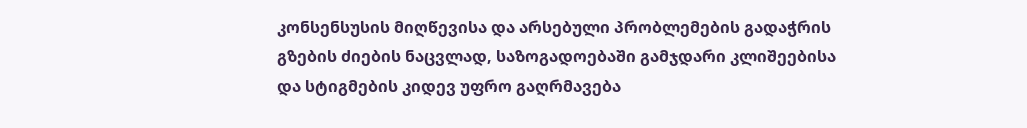კონსენსუსის მიღწევისა და არსებული პრობლემების გადაჭრის გზების ძიების ნაცვლად, საზოგადოებაში გამჯდარი კლიშეებისა და სტიგმების კიდევ უფრო გაღრმავება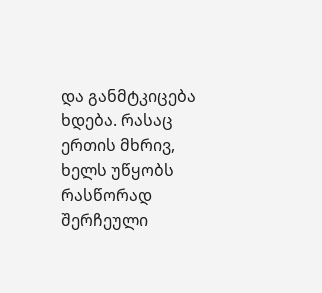და განმტკიცება ხდება. რასაც ერთის მხრივ, ხელს უწყობს რასწორად შერჩეული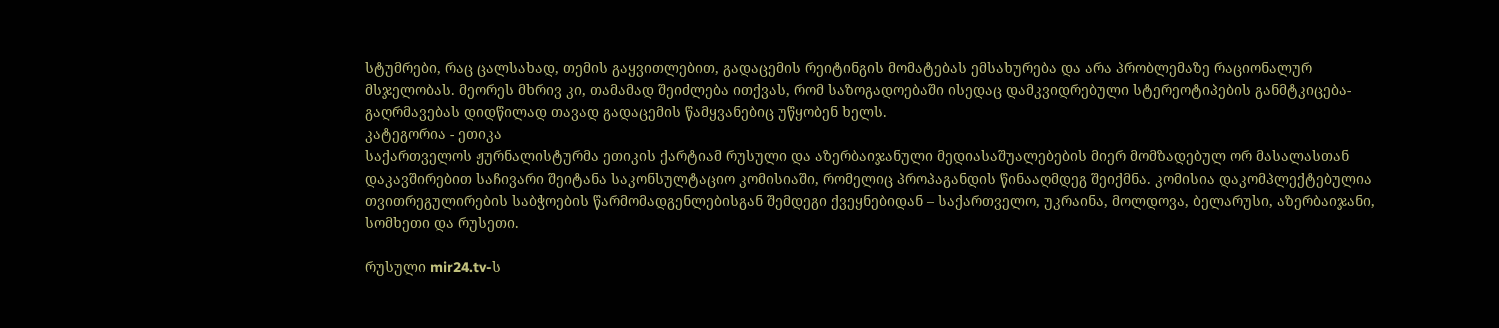სტუმრები, რაც ცალსახად, თემის გაყვითლებით, გადაცემის რეიტინგის მომატებას ემსახურება და არა პრობლემაზე რაციონალურ მსჯელობას. მეორეს მხრივ კი, თამამად შეიძლება ითქვას, რომ საზოგადოებაში ისედაც დამკვიდრებული სტერეოტიპების განმტკიცება-გაღრმავებას დიდწილად თავად გადაცემის წამყვანებიც უწყობენ ხელს.
კატეგორია - ეთიკა
საქართველოს ჟურნალისტურმა ეთიკის ქარტიამ რუსული და აზერბაიჯანული მედიასაშუალებების მიერ მომზადებულ ორ მასალასთან დაკავშირებით საჩივარი შეიტანა საკონსულტაციო კომისიაში, რომელიც პროპაგანდის წინააღმდეგ შეიქმნა. კომისია დაკომპლექტებულია თვითრეგულირების საბჭოების წარმომადგენლებისგან შემდეგი ქვეყნებიდან – საქართველო, უკრაინა, მოლდოვა, ბელარუსი, აზერბაიჯანი, სომხეთი და რუსეთი.

რუსული mir24.tv-ს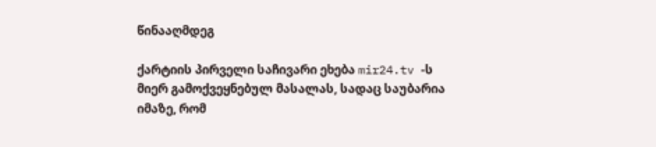წინააღმდეგ

ქარტიის პირველი საჩივარი ეხება mir24.tv -ს მიერ გამოქვეყნებულ მასალას, სადაც საუბარია იმაზე, რომ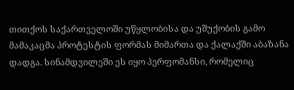თითქოს საქართველოში უწყლობისა და უშუქობის გამო მამაკაცმა პროტესტის ფორმას მიმართა და ქალაქში აბაზანა დადგა. სინამდვილეში ეს იყო პერფომანსი, რომელიც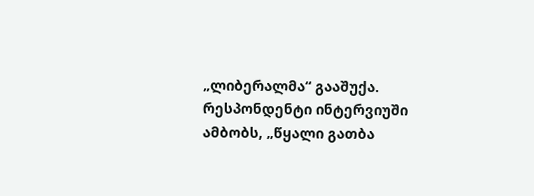„ლიბერალმა“ გააშუქა. რესპონდენტი ინტერვიუში ამბობს, „წყალი გათბა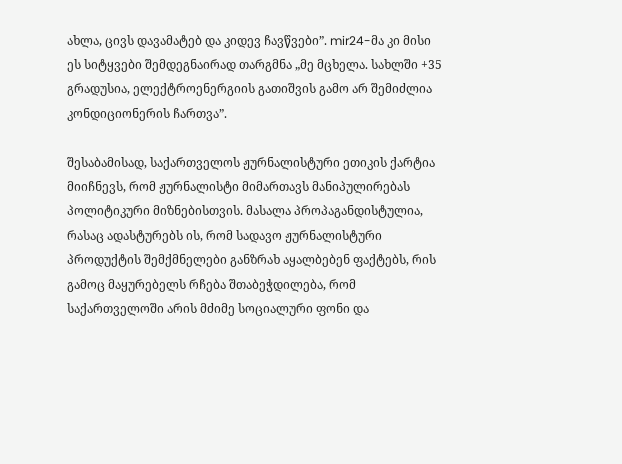ახლა, ცივს დავამატებ და კიდევ ჩავწვები”. mir24-მა კი მისი ეს სიტყვები შემდეგნაირად თარგმნა „მე მცხელა. სახლში +35 გრადუსია, ელექტროენერგიის გათიშვის გამო არ შემიძლია კონდიციონერის ჩართვა”.

შესაბამისად, საქართველოს ჟურნალისტური ეთიკის ქარტია მიიჩნევს, რომ ჟურნალისტი მიმართავს მანიპულირებას პოლიტიკური მიზნებისთვის. მასალა პროპაგანდისტულია, რასაც ადასტურებს ის, რომ სადავო ჟურნალისტური პროდუქტის შემქმნელები განზრახ აყალბებენ ფაქტებს, რის გამოც მაყურებელს რჩება შთაბეჭდილება, რომ საქართველოში არის მძიმე სოციალური ფონი და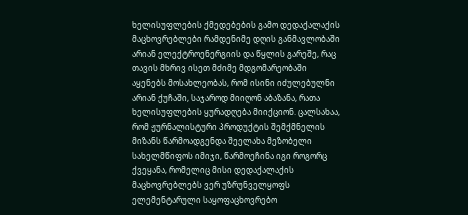ხელისუფლების ქმედებების გამო დედაქალაქის მაცხოვრებლები რამდენიმე დღის განმავლობაში არიან ელექტროენერგიის და წყლის გარეშე, რაც თავის მხრივ ისეთ მძიმე მდგომარეობაში აყენებს მოსახლეობას, რომ ისინი იძულებულნი არიან ქუჩაში, საჯაროდ მიიღონ აბაზანა, რათა ხელისუფლების ყურადღება მიიქციონ. ცალსახაა, რომ ჟურნალისტური პროდუქტის შემქმნელის მიზანს წარმოადგენდა შეელახა მეზობელი სახელმწიფოს იმიჯი, წარმოეჩინა იგი როგორც ქვეყანა, რომელიც მისი დედაქალაქის მაცხოვრებლებს ვერ უზრუნველყოფს ელემენტარული საყოფაცხოვრებო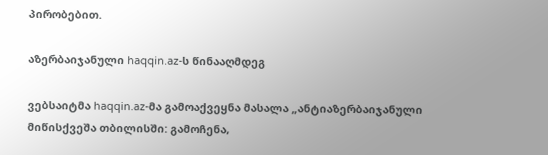პირობებით.

აზერბაიჯანული haqqin.az-ს წინააღმდეგ

ვებსაიტმა haqqin.az-მა გამოაქვეყნა მასალა „ანტიაზერბაიჯანული მიწისქვეშა თბილისში: გამოჩენა,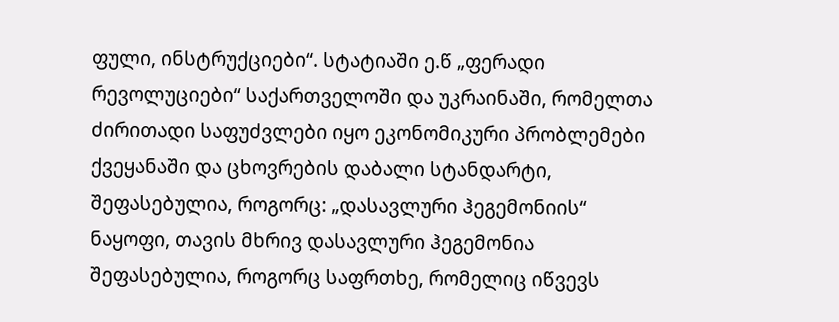ფული, ინსტრუქციები“. სტატიაში ე.წ „ფერადი რევოლუციები“ საქართველოში და უკრაინაში, რომელთა ძირითადი საფუძვლები იყო ეკონომიკური პრობლემები ქვეყანაში და ცხოვრების დაბალი სტანდარტი, შეფასებულია, როგორც: „დასავლური ჰეგემონიის“ ნაყოფი, თავის მხრივ დასავლური ჰეგემონია შეფასებულია, როგორც საფრთხე, რომელიც იწვევს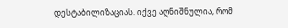დესტაბილიზაციას. იქვე აღნიშნულია, რომ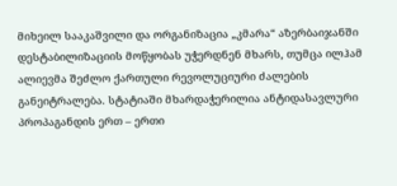მიხეილ სააკაშვილი და ორგანიზაცია „კმარა“ აზერბაიჯანში დესტაბილიზაციის მოწყობას უჭერდნენ მხარს, თუმცა ილჰამ ალიევმა შეძლო ქართული რევოლუციური ძალების განეიტრალება. სტატიაში მხარდაჭერილია ანტიდასავლური პროპაგანდის ერთ – ერთი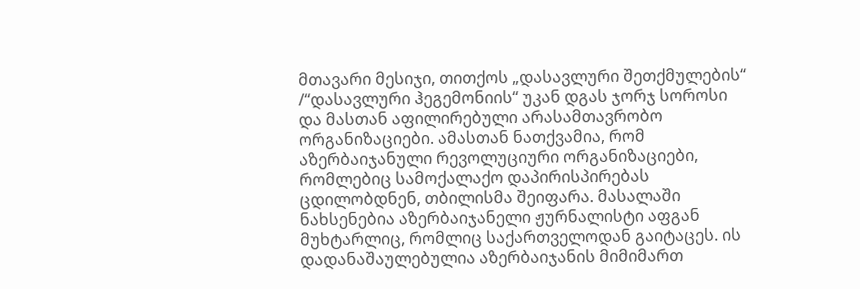მთავარი მესიჯი, თითქოს „დასავლური შეთქმულების“ /“დასავლური ჰეგემონიის“ უკან დგას ჯორჯ სოროსი და მასთან აფილირებული არასამთავრობო ორგანიზაციები. ამასთან ნათქვამია, რომ აზერბაიჯანული რევოლუციური ორგანიზაციები, რომლებიც სამოქალაქო დაპირისპირებას ცდილობდნენ, თბილისმა შეიფარა. მასალაში ნახსენებია აზერბაიჯანელი ჟურნალისტი აფგან მუხტარლიც, რომლიც საქართველოდან გაიტაცეს. ის დადანაშაულებულია აზერბაიჯანის მიმიმართ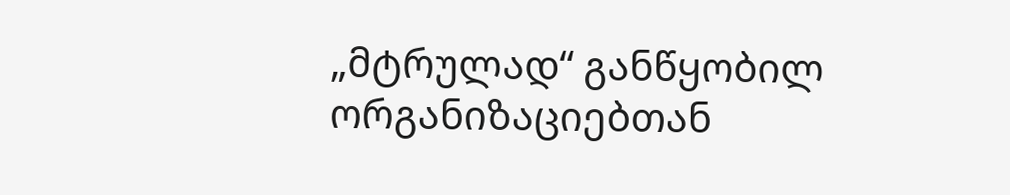„მტრულად“ განწყობილ ორგანიზაციებთან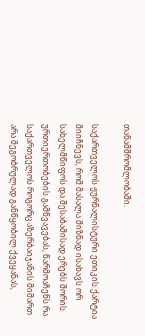თანამშრომლობაში.

საქართველოს ჟურნალისტური ეთიკის ქარტია მიიჩნევს, რომ მასალა მიზნად ისახავს ორ სახელმწიფოს და შესაბამისად ერებს შორის ურთიერთობების გამწვავებას, წარმოაჩენს რა საქართველოს როგორც აზერბაიჯანის მიმართ არა მეგობრულად განწყობილ ქვეყანას,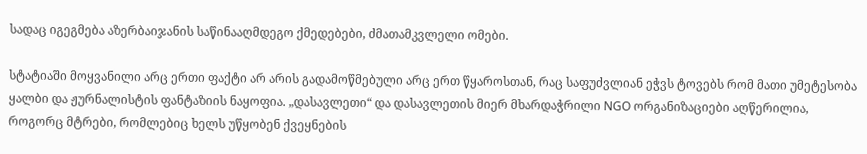სადაც იგეგმება აზერბაიჯანის საწინააღმდეგო ქმედებები, ძმათამკვლელი ომები.

სტატიაში მოყვანილი არც ერთი ფაქტი არ არის გადამოწმებული არც ერთ წყაროსთან, რაც საფუძვლიან ეჭვს ტოვებს რომ მათი უმეტესობა ყალბი და ჟურნალისტის ფანტაზიის ნაყოფია. „დასავლეთი“ და დასავლეთის მიერ მხარდაჭრილი NGO ორგანიზაციები აღწერილია, როგორც მტრები, რომლებიც ხელს უწყობენ ქვეყნების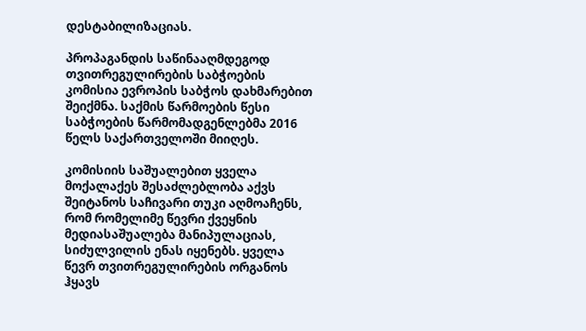დესტაბილიზაციას.

პროპაგანდის საწინააღმდეგოდ თვითრეგულირების საბჭოების კომისია ევროპის საბჭოს დახმარებით შეიქმნა. საქმის წარმოების წესი საბჭოების წარმომადგენლებმა 2016 წელს საქართველოში მიიღეს.

კომისიის საშუალებით ყველა მოქალაქეს შესაძლებლობა აქვს შეიტანოს საჩივარი თუკი აღმოაჩენს, რომ რომელიმე წევრი ქვეყნის მედიასაშუალება მანიპულაციას, სიძულვილის ენას იყენებს. ყველა წევრ თვითრეგულირების ორგანოს ჰყავს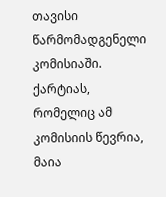თავისი წარმომადგენელი კომისიაში. ქარტიას, რომელიც ამ კომისიის წევრია, მაია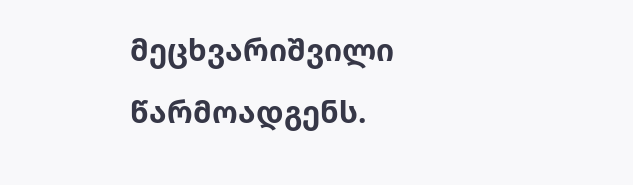მეცხვარიშვილი წარმოადგენს.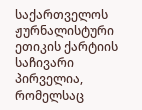საქართველოს ჟურნალისტური ეთიკის ქარტიის საჩივარი პირველია, რომელსაც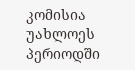კომისია უახლოეს პერიოდში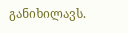განიხილავს.